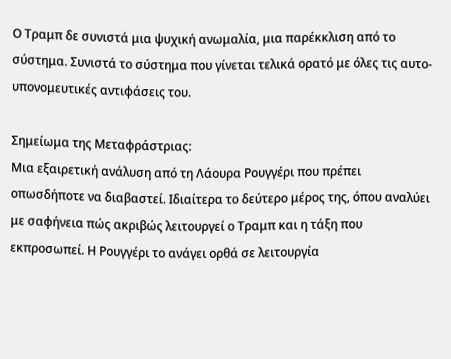Ο Τραμπ δε συνιστά μια ψυχική ανωμαλία, μια παρέκκλιση από το σύστημα. Συνιστά το σύστημα που γίνεται τελικά ορατό με όλες τις αυτο-υπονομευτικές αντιφάσεις του.

Σημείωμα της Μεταφράστριας:
Μια εξαιρετική ανάλυση από τη Λάουρα Ρουγγέρι που πρέπει οπωσδήποτε να διαβαστεί. Ιδιαίτερα το δεύτερο μέρος της, όπου αναλύει με σαφήνεια πώς ακριβώς λειτουργεί ο Τραμπ και η τάξη που εκπροσωπεί. Η Ρουγγέρι το ανάγει ορθά σε λειτουργία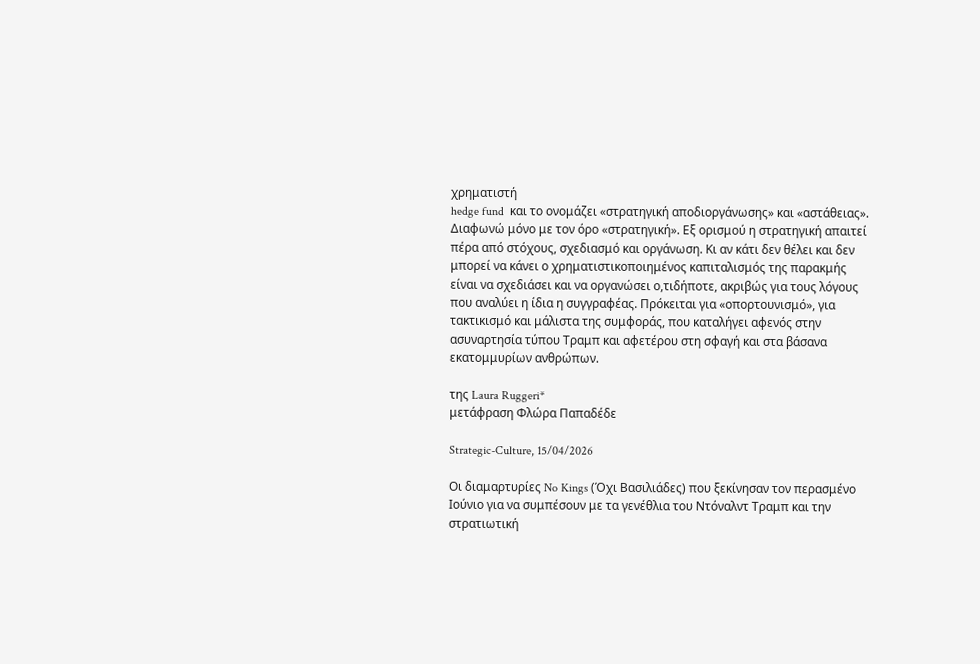χρηματιστή
hedge fund  και το ονομάζει «στρατηγική αποδιοργάνωσης» και «αστάθειας». Διαφωνώ μόνο με τον όρο «στρατηγική». Εξ ορισμού η στρατηγική απαιτεί πέρα από στόχους, σχεδιασμό και οργάνωση. Κι αν κάτι δεν θέλει και δεν μπορεί να κάνει ο χρηματιστικοποιημένος καπιταλισμός της παρακμής είναι να σχεδιάσει και να οργανώσει ο,τιδήποτε, ακριβώς για τους λόγους που αναλύει η ίδια η συγγραφέας. Πρόκειται για «οπορτουνισμό», για τακτικισμό και μάλιστα της συμφοράς, που καταλήγει αφενός στην ασυναρτησία τύπου Τραμπ και αφετέρου στη σφαγή και στα βάσανα εκατομμυρίων ανθρώπων.

της Laura Ruggeri*
μετάφραση Φλώρα Παπαδέδε

Strategic-Culture, 15/04/2026

Οι διαμαρτυρίες No Kings (Όχι Βασιλιάδες) που ξεκίνησαν τον περασμένο Ιούνιο για να συμπέσουν με τα γενέθλια του Ντόναλντ Τραμπ και την στρατιωτική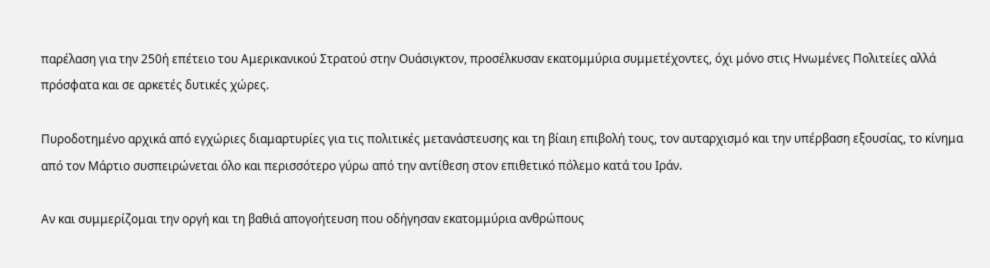παρέλαση για την 250ή επέτειο του Αμερικανικού Στρατού στην Ουάσιγκτον, προσέλκυσαν εκατομμύρια συμμετέχοντες, όχι μόνο στις Ηνωμένες Πολιτείες αλλά πρόσφατα και σε αρκετές δυτικές χώρες.

Πυροδοτημένο αρχικά από εγχώριες διαμαρτυρίες για τις πολιτικές μετανάστευσης και τη βίαιη επιβολή τους, τον αυταρχισμό και την υπέρβαση εξουσίας, το κίνημα από τον Μάρτιο συσπειρώνεται όλο και περισσότερο γύρω από την αντίθεση στον επιθετικό πόλεμο κατά του Ιράν.

Αν και συμμερίζομαι την οργή και τη βαθιά απογοήτευση που οδήγησαν εκατομμύρια ανθρώπους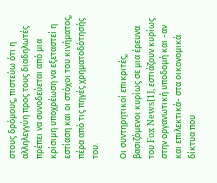στους δρόμους, πιστεύω ότι η αλληλεγγύη προς τους διαδηλωτές πρέπει να συνοδεύεται από μια κρίσιμη υποχρέωση να εξεταστεί η εστίαση και οι στόχοι του κινήματος, πέρα από τις πηγές χρηματοδότησής του.

Οι συντηρητικοί επικριτές, βασιζόμενοι κυρίως σε μια έρευνα του Fox News[1], εστιάζουν κυρίως στην οργανωτική υποδομή και -αν και επιλεκτικά- στα οικονομικά δίκτυα που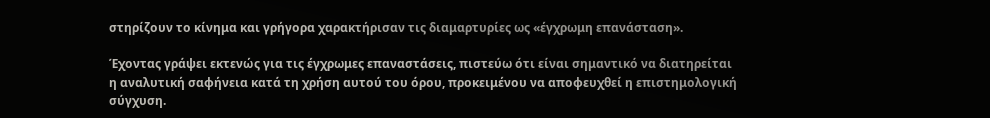στηρίζουν το κίνημα και γρήγορα χαρακτήρισαν τις διαμαρτυρίες ως «έγχρωμη επανάσταση».

Έχοντας γράψει εκτενώς για τις έγχρωμες επαναστάσεις, πιστεύω ότι είναι σημαντικό να διατηρείται η αναλυτική σαφήνεια κατά τη χρήση αυτού του όρου, προκειμένου να αποφευχθεί η επιστημολογική σύγχυση.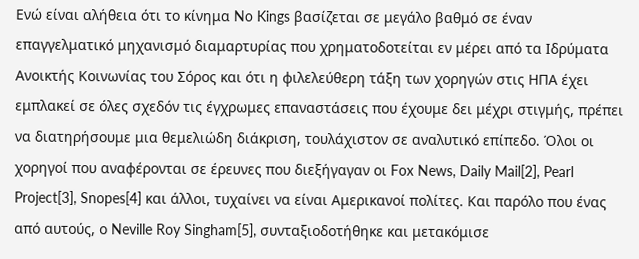Ενώ είναι αλήθεια ότι το κίνημα No Kings βασίζεται σε μεγάλο βαθμό σε έναν επαγγελματικό μηχανισμό διαμαρτυρίας που χρηματοδοτείται εν μέρει από τα Ιδρύματα Ανοικτής Κοινωνίας του Σόρος και ότι η φιλελεύθερη τάξη των χορηγών στις ΗΠΑ έχει εμπλακεί σε όλες σχεδόν τις έγχρωμες επαναστάσεις που έχουμε δει μέχρι στιγμής, πρέπει να διατηρήσουμε μια θεμελιώδη διάκριση, τουλάχιστον σε αναλυτικό επίπεδο. Όλοι οι χορηγοί που αναφέρονται σε έρευνες που διεξήγαγαν οι Fox News, Daily Mail[2], Pearl Project[3], Snopes[4] και άλλοι, τυχαίνει να είναι Αμερικανοί πολίτες. Και παρόλο που ένας από αυτούς, ο Neville Roy Singham[5], συνταξιοδοτήθηκε και μετακόμισε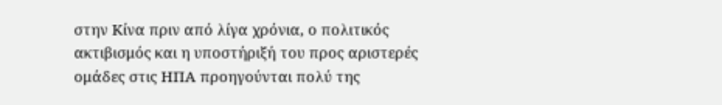στην Κίνα πριν από λίγα χρόνια, ο πολιτικός ακτιβισμός και η υποστήριξή του προς αριστερές ομάδες στις ΗΠΑ προηγούνται πολύ της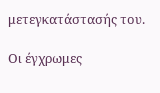μετεγκατάστασής του.

Οι έγχρωμες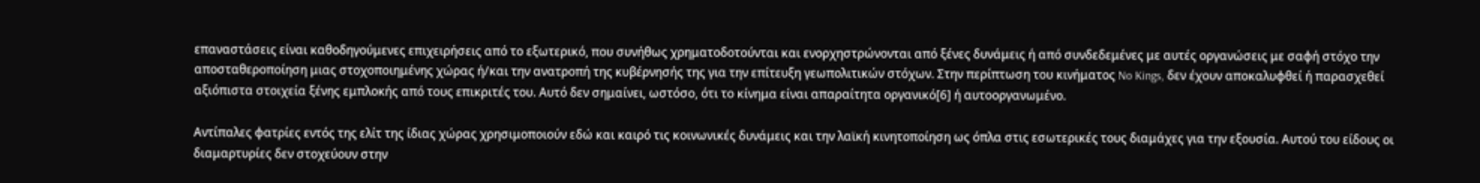επαναστάσεις είναι καθοδηγούμενες επιχειρήσεις από το εξωτερικό, που συνήθως χρηματοδοτούνται και ενορχηστρώνονται από ξένες δυνάμεις ή από συνδεδεμένες με αυτές οργανώσεις με σαφή στόχο την αποσταθεροποίηση μιας στοχοποιημένης χώρας ή/και την ανατροπή της κυβέρνησής της για την επίτευξη γεωπολιτικών στόχων. Στην περίπτωση του κινήματος No Kings, δεν έχουν αποκαλυφθεί ή παρασχεθεί αξιόπιστα στοιχεία ξένης εμπλοκής από τους επικριτές του. Αυτό δεν σημαίνει, ωστόσο, ότι το κίνημα είναι απαραίτητα οργανικό[6] ή αυτοοργανωμένο.

Αντίπαλες φατρίες εντός της ελίτ της ίδιας χώρας χρησιμοποιούν εδώ και καιρό τις κοινωνικές δυνάμεις και την λαϊκή κινητοποίηση ως όπλα στις εσωτερικές τους διαμάχες για την εξουσία. Αυτού του είδους οι διαμαρτυρίες δεν στοχεύουν στην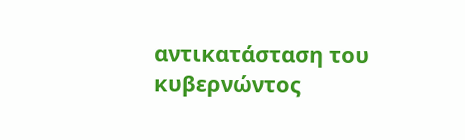αντικατάσταση του κυβερνώντος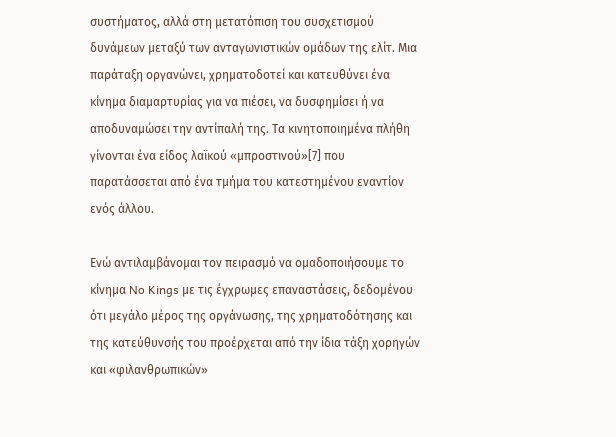συστήματος, αλλά στη μετατόπιση του συσχετισμού δυνάμεων μεταξύ των ανταγωνιστικών ομάδων της ελίτ. Μια παράταξη οργανώνει, χρηματοδοτεί και κατευθύνει ένα κίνημα διαμαρτυρίας για να πιέσει, να δυσφημίσει ή να αποδυναμώσει την αντίπαλή της. Τα κινητοποιημένα πλήθη γίνονται ένα είδος λαϊκού «μπροστινού»[7] που παρατάσσεται από ένα τμήμα του κατεστημένου εναντίον ενός άλλου.

Ενώ αντιλαμβάνομαι τον πειρασμό να ομαδοποιήσουμε το κίνημα No Kings με τις έγχρωμες επαναστάσεις, δεδομένου ότι μεγάλο μέρος της οργάνωσης, της χρηματοδότησης και της κατεύθυνσής του προέρχεται από την ίδια τάξη χορηγών και «φιλανθρωπικών»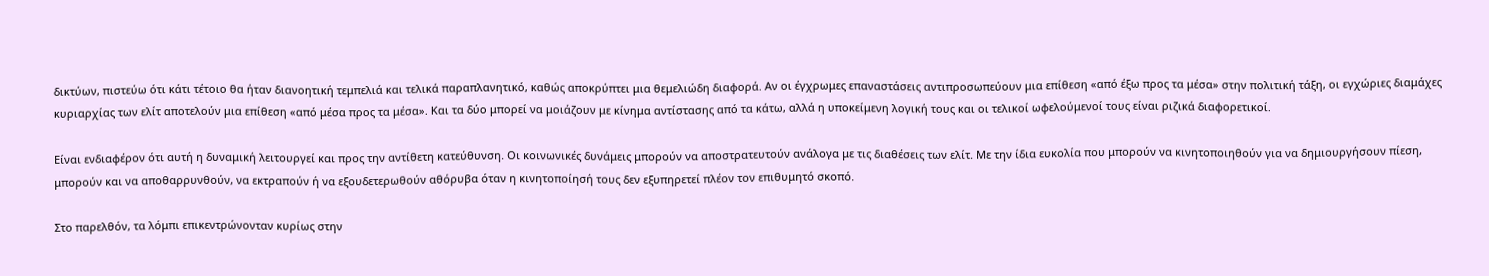δικτύων, πιστεύω ότι κάτι τέτοιο θα ήταν διανοητική τεμπελιά και τελικά παραπλανητικό, καθώς αποκρύπτει μια θεμελιώδη διαφορά. Αν οι έγχρωμες επαναστάσεις αντιπροσωπεύουν μια επίθεση «από έξω προς τα μέσα» στην πολιτική τάξη, οι εγχώριες διαμάχες κυριαρχίας των ελίτ αποτελούν μια επίθεση «από μέσα προς τα μέσα». Και τα δύο μπορεί να μοιάζουν με κίνημα αντίστασης από τα κάτω, αλλά η υποκείμενη λογική τους και οι τελικοί ωφελούμενοί τους είναι ριζικά διαφορετικοί.

Είναι ενδιαφέρον ότι αυτή η δυναμική λειτουργεί και προς την αντίθετη κατεύθυνση. Οι κοινωνικές δυνάμεις μπορούν να αποστρατευτούν ανάλογα με τις διαθέσεις των ελίτ. Με την ίδια ευκολία που μπορούν να κινητοποιηθούν για να δημιουργήσουν πίεση, μπορούν και να αποθαρρυνθούν, να εκτραπούν ή να εξουδετερωθούν αθόρυβα όταν η κινητοποίησή τους δεν εξυπηρετεί πλέον τον επιθυμητό σκοπό.

Στο παρελθόν, τα λόμπι επικεντρώνονταν κυρίως στην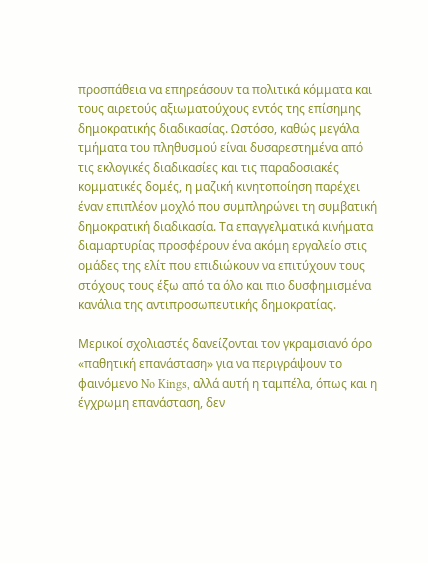προσπάθεια να επηρεάσουν τα πολιτικά κόμματα και τους αιρετούς αξιωματούχους εντός της επίσημης δημοκρατικής διαδικασίας. Ωστόσο, καθώς μεγάλα τμήματα του πληθυσμού είναι δυσαρεστημένα από τις εκλογικές διαδικασίες και τις παραδοσιακές κομματικές δομές, η μαζική κινητοποίηση παρέχει έναν επιπλέον μοχλό που συμπληρώνει τη συμβατική δημοκρατική διαδικασία. Τα επαγγελματικά κινήματα διαμαρτυρίας προσφέρουν ένα ακόμη εργαλείο στις ομάδες της ελίτ που επιδιώκουν να επιτύχουν τους στόχους τους έξω από τα όλο και πιο δυσφημισμένα κανάλια της αντιπροσωπευτικής δημοκρατίας.

Μερικοί σχολιαστές δανείζονται τον γκραμσιανό όρο «παθητική επανάσταση» για να περιγράψουν το φαινόμενο No Kings, αλλά αυτή η ταμπέλα, όπως και η έγχρωμη επανάσταση, δεν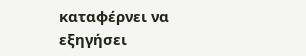καταφέρνει να εξηγήσει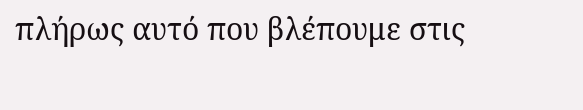πλήρως αυτό που βλέπουμε στις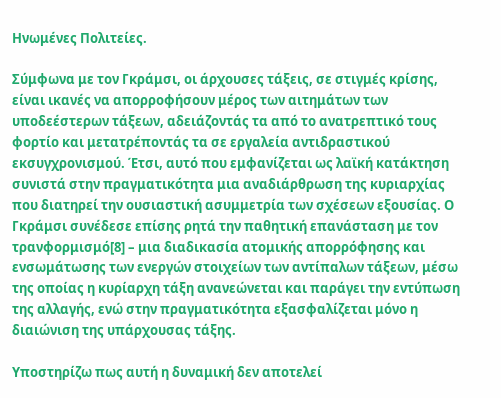Ηνωμένες Πολιτείες.

Σύμφωνα με τον Γκράμσι, οι άρχουσες τάξεις, σε στιγμές κρίσης, είναι ικανές να απορροφήσουν μέρος των αιτημάτων των υποδεέστερων τάξεων, αδειάζοντάς τα από το ανατρεπτικό τους φορτίο και μετατρέποντάς τα σε εργαλεία αντιδραστικού εκσυγχρονισμού. Έτσι, αυτό που εμφανίζεται ως λαϊκή κατάκτηση συνιστά στην πραγματικότητα μια αναδιάρθρωση της κυριαρχίας που διατηρεί την ουσιαστική ασυμμετρία των σχέσεων εξουσίας. Ο Γκράμσι συνέδεσε επίσης ρητά την παθητική επανάσταση με τον τρανφορμισμό[8] – μια διαδικασία ατομικής απορρόφησης και ενσωμάτωσης των ενεργών στοιχείων των αντίπαλων τάξεων, μέσω της οποίας η κυρίαρχη τάξη ανανεώνεται και παράγει την εντύπωση της αλλαγής, ενώ στην πραγματικότητα εξασφαλίζεται μόνο η διαιώνιση της υπάρχουσας τάξης.

Υποστηρίζω πως αυτή η δυναμική δεν αποτελεί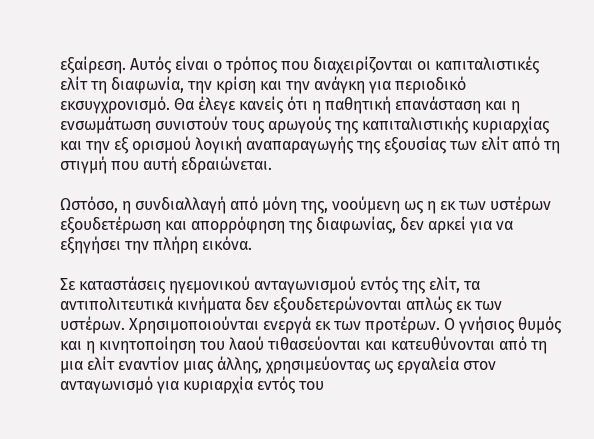εξαίρεση. Αυτός είναι ο τρόπος που διαχειρίζονται οι καπιταλιστικές ελίτ τη διαφωνία, την κρίση και την ανάγκη για περιοδικό εκσυγχρονισμό. Θα έλεγε κανείς ότι η παθητική επανάσταση και η ενσωμάτωση συνιστούν τους αρωγούς της καπιταλιστικής κυριαρχίας και την εξ ορισμού λογική αναπαραγωγής της εξουσίας των ελίτ από τη στιγμή που αυτή εδραιώνεται.

Ωστόσο, η συνδιαλλαγή από μόνη της, νοούμενη ως η εκ των υστέρων εξουδετέρωση και απορρόφηση της διαφωνίας, δεν αρκεί για να εξηγήσει την πλήρη εικόνα.

Σε καταστάσεις ηγεμονικού ανταγωνισμού εντός της ελίτ, τα αντιπολιτευτικά κινήματα δεν εξουδετερώνονται απλώς εκ των υστέρων. Χρησιμοποιούνται ενεργά εκ των προτέρων. Ο γνήσιος θυμός και η κινητοποίηση του λαού τιθασεύονται και κατευθύνονται από τη μια ελίτ εναντίον μιας άλλης, χρησιμεύοντας ως εργαλεία στον ανταγωνισμό για κυριαρχία εντός του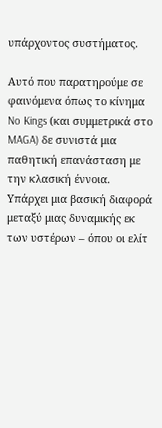υπάρχοντος συστήματος.

Αυτό που παρατηρούμε σε φαινόμενα όπως το κίνημα No Kings (και συμμετρικά στο MAGA) δε συνιστά μια παθητική επανάσταση με την κλασική έννοια. Υπάρχει μια βασική διαφορά μεταξύ μιας δυναμικής εκ των υστέρων – όπου οι ελίτ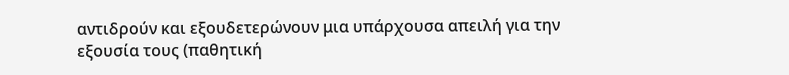αντιδρούν και εξουδετερώνουν μια υπάρχουσα απειλή για την εξουσία τους (παθητική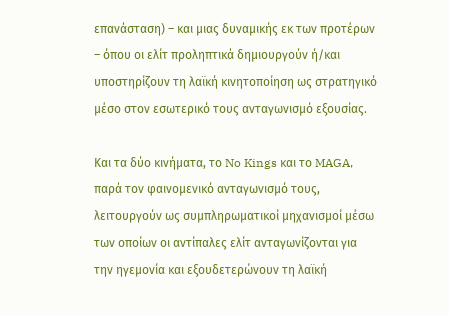επανάσταση) – και μιας δυναμικής εκ των προτέρων – όπου οι ελίτ προληπτικά δημιουργούν ή/και υποστηρίζουν τη λαϊκή κινητοποίηση ως στρατηγικό μέσο στον εσωτερικό τους ανταγωνισμό εξουσίας.

Και τα δύο κινήματα, το No Kings και το MAGA, παρά τον φαινομενικό ανταγωνισμό τους, λειτουργούν ως συμπληρωματικοί μηχανισμοί μέσω των οποίων οι αντίπαλες ελίτ ανταγωνίζονται για την ηγεμονία και εξουδετερώνουν τη λαϊκή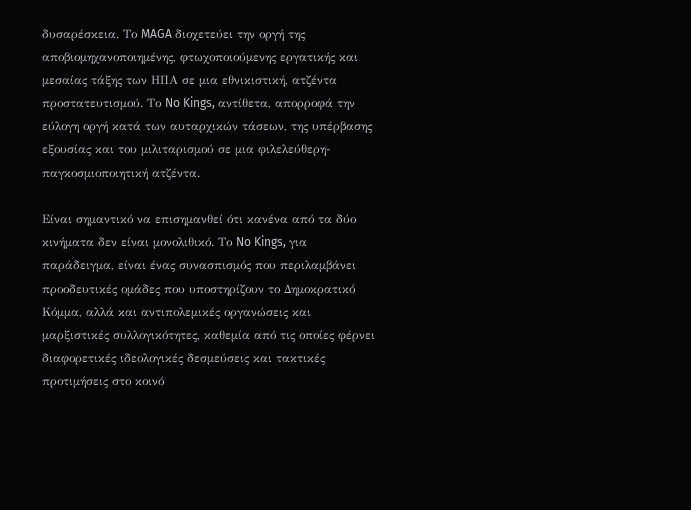δυσαρέσκεια. Το MAGA διοχετεύει την οργή της αποβιομηχανοποιημένης, φτωχοποιούμενης εργατικής και μεσαίας τάξης των ΗΠΑ σε μια εθνικιστική, ατζέντα προστατευτισμού. Το No Kings, αντίθετα, απορροφά την εύλογη οργή κατά των αυταρχικών τάσεων, της υπέρβασης εξουσίας και του μιλιταρισμού σε μια φιλελεύθερη-παγκοσμιοποιητική ατζέντα.

Είναι σημαντικό να επισημανθεί ότι κανένα από τα δύο κινήματα δεν είναι μονολιθικό. Το No Kings, για παράδειγμα, είναι ένας συνασπισμός που περιλαμβάνει προοδευτικές ομάδες που υποστηρίζουν το Δημοκρατικό Κόμμα, αλλά και αντιπολεμικές οργανώσεις και μαρξιστικές συλλογικότητες, καθεμία από τις οποίες φέρνει διαφορετικές ιδεολογικές δεσμεύσεις και τακτικές προτιμήσεις στο κοινό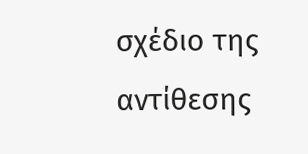σχέδιο της αντίθεσης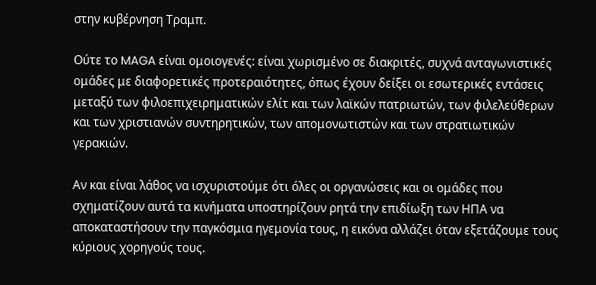στην κυβέρνηση Τραμπ.

Ούτε το MAGA είναι ομοιογενές: είναι χωρισμένο σε διακριτές, συχνά ανταγωνιστικές ομάδες με διαφορετικές προτεραιότητες, όπως έχουν δείξει οι εσωτερικές εντάσεις μεταξύ των φιλοεπιχειρηματικών ελίτ και των λαϊκών πατριωτών, των φιλελεύθερων και των χριστιανών συντηρητικών, των απομονωτιστών και των στρατιωτικών γερακιών.

Αν και είναι λάθος να ισχυριστούμε ότι όλες οι οργανώσεις και οι ομάδες που σχηματίζουν αυτά τα κινήματα υποστηρίζουν ρητά την επιδίωξη των ΗΠΑ να αποκαταστήσουν την παγκόσμια ηγεμονία τους, η εικόνα αλλάζει όταν εξετάζουμε τους κύριους χορηγούς τους.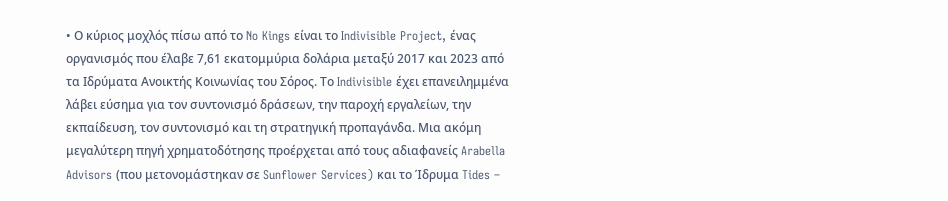• Ο κύριος μοχλός πίσω από το No Kings είναι το Indivisible Project, ένας οργανισμός που έλαβε 7,61 εκατομμύρια δολάρια μεταξύ 2017 και 2023 από τα Ιδρύματα Ανοικτής Κοινωνίας του Σόρος. Το Indivisible έχει επανειλημμένα λάβει εύσημα για τον συντονισμό δράσεων, την παροχή εργαλείων, την εκπαίδευση, τον συντονισμό και τη στρατηγική προπαγάνδα. Μια ακόμη μεγαλύτερη πηγή χρηματοδότησης προέρχεται από τους αδιαφανείς Arabella Advisors (που μετονομάστηκαν σε Sunflower Services) και το Ίδρυμα Tides –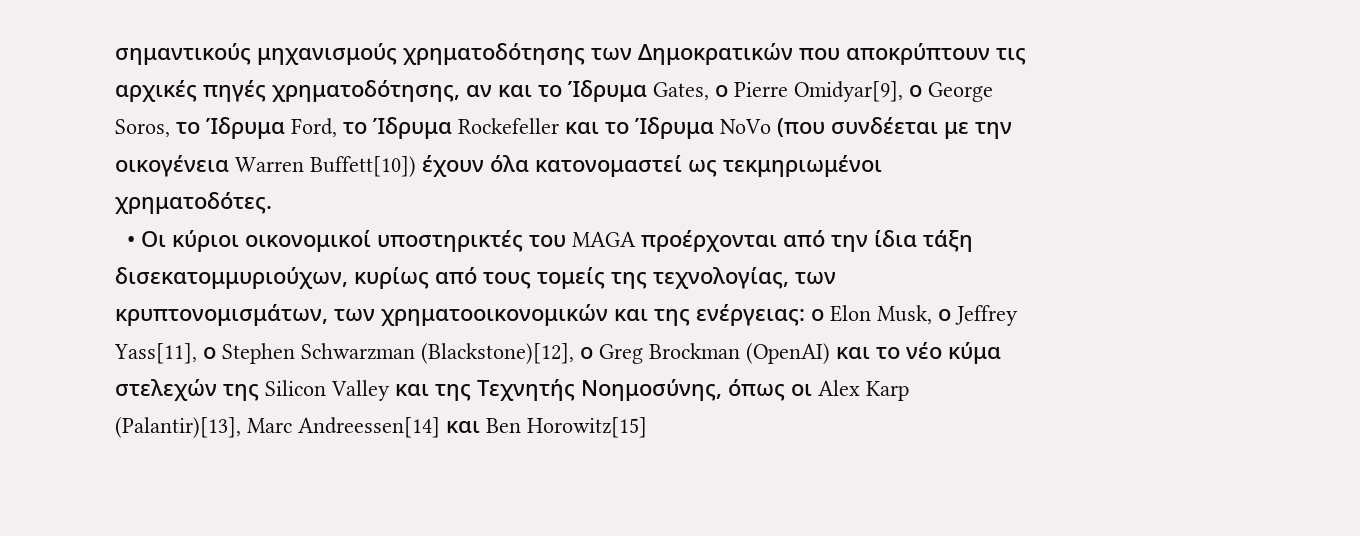σημαντικούς μηχανισμούς χρηματοδότησης των Δημοκρατικών που αποκρύπτουν τις αρχικές πηγές χρηματοδότησης, αν και το Ίδρυμα Gates, ο Pierre Omidyar[9], ο George Soros, το Ίδρυμα Ford, το Ίδρυμα Rockefeller και το Ίδρυμα NoVo (που συνδέεται με την οικογένεια Warren Buffett[10]) έχουν όλα κατονομαστεί ως τεκμηριωμένοι χρηματοδότες.
  • Οι κύριοι οικονομικοί υποστηρικτές του MAGA προέρχονται από την ίδια τάξη δισεκατομμυριούχων, κυρίως από τους τομείς της τεχνολογίας, των κρυπτονομισμάτων, των χρηματοοικονομικών και της ενέργειας: ο Elon Musk, ο Jeffrey Yass[11], ο Stephen Schwarzman (Blackstone)[12], ο Greg Brockman (OpenAI) και το νέο κύμα στελεχών της Silicon Valley και της Τεχνητής Νοημοσύνης, όπως οι Alex Karp (Palantir)[13], Marc Andreessen[14] και Ben Horowitz[15]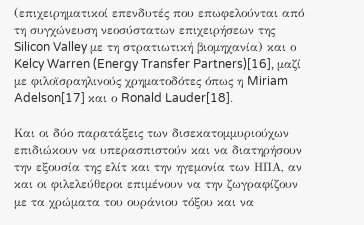(επιχειρηματικοί επενδυτές που επωφελούνται από τη συγχώνευση νεοσύστατων επιχειρήσεων της Silicon Valley με τη στρατιωτική βιομηχανία) και ο Kelcy Warren (Energy Transfer Partners)[16], μαζί με φιλοϊσραηλινούς χρηματοδότες όπως η Miriam Adelson[17] και ο Ronald Lauder[18].

Και οι δύο παρατάξεις των δισεκατομμυριούχων επιδιώκουν να υπερασπιστούν και να διατηρήσουν την εξουσία της ελίτ και την ηγεμονία των ΗΠΑ, αν και οι φιλελεύθεροι επιμένουν να την ζωγραφίζουν με τα χρώματα του ουράνιου τόξου και να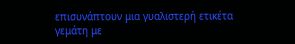επισυνάπτουν μια γυαλιστερή ετικέτα γεμάτη με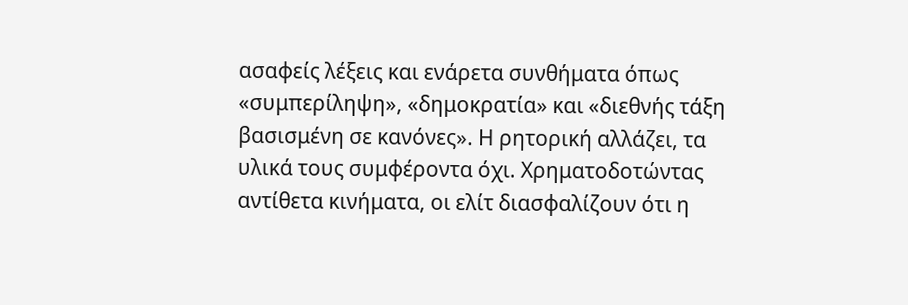ασαφείς λέξεις και ενάρετα συνθήματα όπως «συμπερίληψη», «δημοκρατία» και «διεθνής τάξη βασισμένη σε κανόνες». Η ρητορική αλλάζει, τα υλικά τους συμφέροντα όχι. Χρηματοδοτώντας αντίθετα κινήματα, οι ελίτ διασφαλίζουν ότι η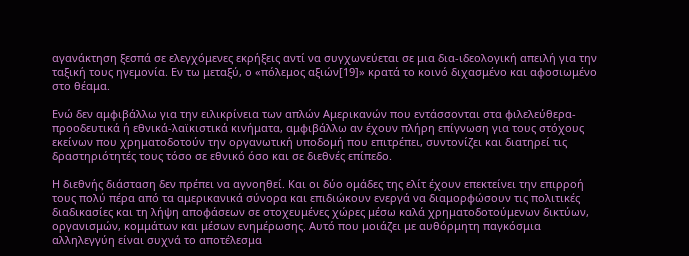αγανάκτηση ξεσπά σε ελεγχόμενες εκρήξεις αντί να συγχωνεύεται σε μια δια-ιδεολογική απειλή για την ταξική τους ηγεμονία. Εν τω μεταξύ, ο «πόλεμος αξιών[19]» κρατά το κοινό διχασμένο και αφοσιωμένο στο θέαμα.

Ενώ δεν αμφιβάλλω για την ειλικρίνεια των απλών Αμερικανών που εντάσσονται στα φιλελεύθερα-προοδευτικά ή εθνικά-λαϊκιστικά κινήματα, αμφιβάλλω αν έχουν πλήρη επίγνωση για τους στόχους εκείνων που χρηματοδοτούν την οργανωτική υποδομή που επιτρέπει, συντονίζει και διατηρεί τις δραστηριότητές τους τόσο σε εθνικό όσο και σε διεθνές επίπεδο.

Η διεθνής διάσταση δεν πρέπει να αγνοηθεί. Και οι δύο ομάδες της ελίτ έχουν επεκτείνει την επιρροή τους πολύ πέρα από τα αμερικανικά σύνορα και επιδιώκουν ενεργά να διαμορφώσουν τις πολιτικές διαδικασίες και τη λήψη αποφάσεων σε στοχευμένες χώρες μέσω καλά χρηματοδοτούμενων δικτύων, οργανισμών, κομμάτων και μέσων ενημέρωσης. Αυτό που μοιάζει με αυθόρμητη παγκόσμια αλληλεγγύη είναι συχνά το αποτέλεσμα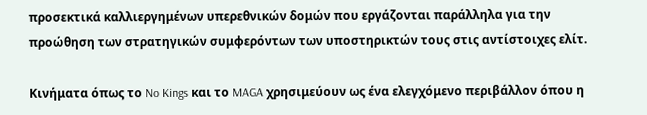προσεκτικά καλλιεργημένων υπερεθνικών δομών που εργάζονται παράλληλα για την προώθηση των στρατηγικών συμφερόντων των υποστηρικτών τους στις αντίστοιχες ελίτ.

Κινήματα όπως το No Kings και το MAGA χρησιμεύουν ως ένα ελεγχόμενο περιβάλλον όπου η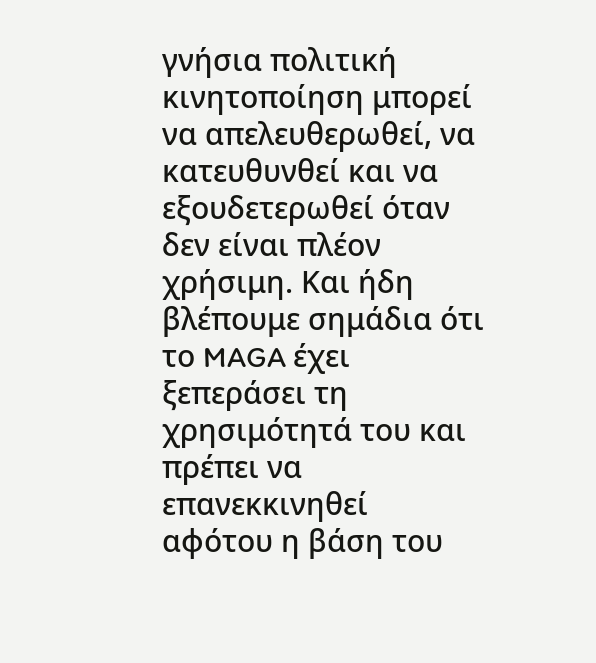γνήσια πολιτική κινητοποίηση μπορεί να απελευθερωθεί, να κατευθυνθεί και να εξουδετερωθεί όταν δεν είναι πλέον χρήσιμη. Και ήδη βλέπουμε σημάδια ότι το MAGA έχει ξεπεράσει τη χρησιμότητά του και πρέπει να επανεκκινηθεί αφότου η βάση του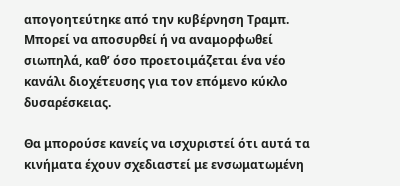απογοητεύτηκε από την κυβέρνηση Τραμπ. Μπορεί να αποσυρθεί ή να αναμορφωθεί σιωπηλά, καθ’ όσο προετοιμάζεται ένα νέο κανάλι διοχέτευσης για τον επόμενο κύκλο δυσαρέσκειας.

Θα μπορούσε κανείς να ισχυριστεί ότι αυτά τα κινήματα έχουν σχεδιαστεί με ενσωματωμένη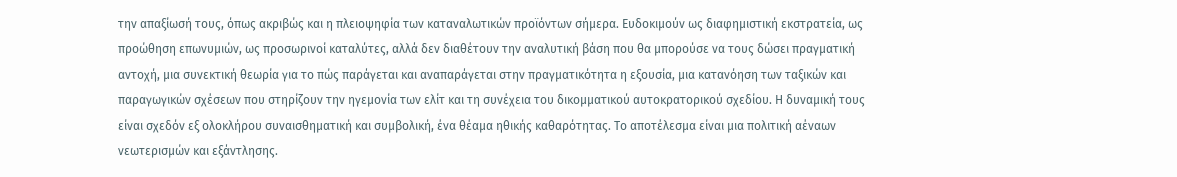την απαξίωσή τους, όπως ακριβώς και η πλειοψηφία των καταναλωτικών προϊόντων σήμερα. Ευδοκιμούν ως διαφημιστική εκστρατεία, ως προώθηση επωνυμιών, ως προσωρινοί καταλύτες, αλλά δεν διαθέτουν την αναλυτική βάση που θα μπορούσε να τους δώσει πραγματική αντοχή, μια συνεκτική θεωρία για το πώς παράγεται και αναπαράγεται στην πραγματικότητα η εξουσία, μια κατανόηση των ταξικών και παραγωγικών σχέσεων που στηρίζουν την ηγεμονία των ελίτ και τη συνέχεια του δικομματικού αυτοκρατορικού σχεδίου. Η δυναμική τους είναι σχεδόν εξ ολοκλήρου συναισθηματική και συμβολική, ένα θέαμα ηθικής καθαρότητας. Το αποτέλεσμα είναι μια πολιτική αέναων νεωτερισμών και εξάντλησης.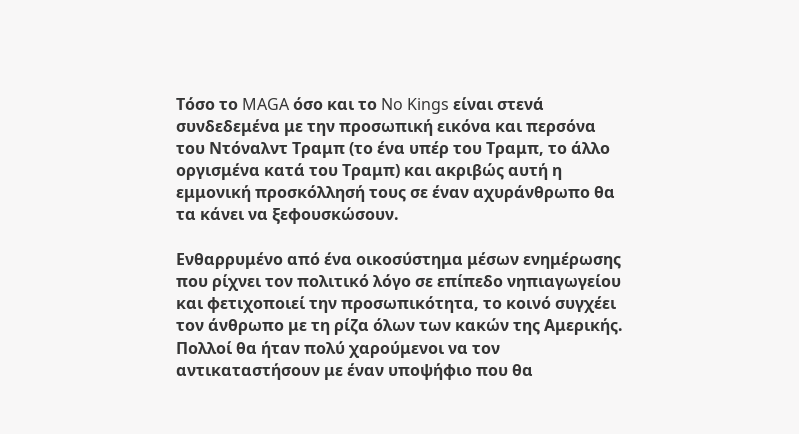Τόσο το MAGA όσο και το No Kings είναι στενά συνδεδεμένα με την προσωπική εικόνα και περσόνα του Ντόναλντ Τραμπ (το ένα υπέρ του Τραμπ, το άλλο οργισμένα κατά του Τραμπ) και ακριβώς αυτή η εμμονική προσκόλλησή τους σε έναν αχυράνθρωπο θα τα κάνει να ξεφουσκώσουν.

Ενθαρρυμένο από ένα οικοσύστημα μέσων ενημέρωσης που ρίχνει τον πολιτικό λόγο σε επίπεδο νηπιαγωγείου και φετιχοποιεί την προσωπικότητα, το κοινό συγχέει τον άνθρωπο με τη ρίζα όλων των κακών της Αμερικής. Πολλοί θα ήταν πολύ χαρούμενοι να τον αντικαταστήσουν με έναν υποψήφιο που θα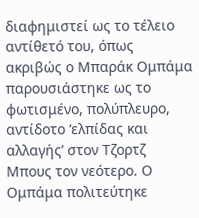διαφημιστεί ως το τέλειο αντίθετό του, όπως ακριβώς ο Μπαράκ Ομπάμα παρουσιάστηκε ως το φωτισμένο, πολύπλευρο, αντίδοτο ‘ελπίδας και αλλαγής’ στον Τζορτζ Μπους τον νεότερο. Ο Ομπάμα πολιτεύτηκε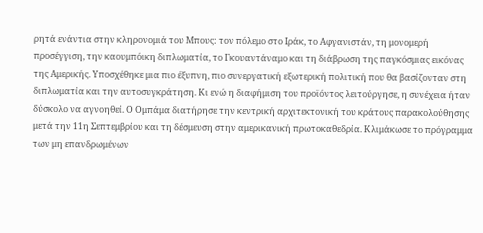ρητά ενάντια στην κληρονομιά του Μπους: τον πόλεμο στο Ιράκ, το Αφγανιστάν, τη μονομερή προσέγγιση, την καουμπόικη διπλωματία, το Γκουαντάναμο και τη διάβρωση της παγκόσμιας εικόνας της Αμερικής. Υποσχέθηκε μια πιο έξυπνη, πιο συνεργατική εξωτερική πολιτική που θα βασίζονταν στη διπλωματία και την αυτοσυγκράτηση. Κι ενώ η διαφήμιση του προϊόντος λειτούργησε, η συνέχεια ήταν δύσκολο να αγνοηθεί. Ο Ομπάμα διατήρησε την κεντρική αρχιτεκτονική του κράτους παρακολούθησης μετά την 11η Σεπτεμβρίου και τη δέσμευση στην αμερικανική πρωτοκαθεδρία. Κλιμάκωσε το πρόγραμμα των μη επανδρωμένων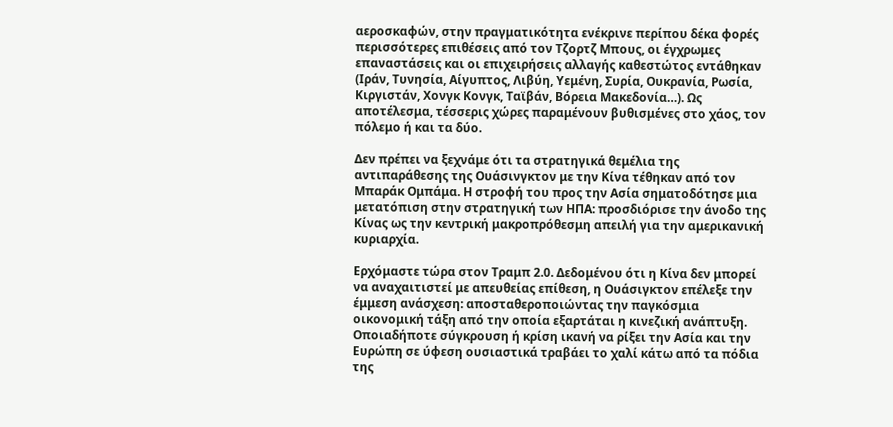αεροσκαφών, στην πραγματικότητα ενέκρινε περίπου δέκα φορές περισσότερες επιθέσεις από τον Τζορτζ Μπους, οι έγχρωμες επαναστάσεις και οι επιχειρήσεις αλλαγής καθεστώτος εντάθηκαν (Ιράν, Τυνησία, Αίγυπτος, Λιβύη, Υεμένη, Συρία, Ουκρανία, Ρωσία, Κιργιστάν, Χονγκ Κονγκ, Ταϊβάν, Βόρεια Μακεδονία…). Ως αποτέλεσμα, τέσσερις χώρες παραμένουν βυθισμένες στο χάος, τον πόλεμο ή και τα δύο.

Δεν πρέπει να ξεχνάμε ότι τα στρατηγικά θεμέλια της αντιπαράθεσης της Ουάσινγκτον με την Κίνα τέθηκαν από τον Μπαράκ Ομπάμα. Η στροφή του προς την Ασία σηματοδότησε μια μετατόπιση στην στρατηγική των ΗΠΑ: προσδιόρισε την άνοδο της Κίνας ως την κεντρική μακροπρόθεσμη απειλή για την αμερικανική κυριαρχία.

Ερχόμαστε τώρα στον Τραμπ 2.0. Δεδομένου ότι η Κίνα δεν μπορεί να αναχαιτιστεί με απευθείας επίθεση, η Ουάσιγκτον επέλεξε την έμμεση ανάσχεση: αποσταθεροποιώντας την παγκόσμια οικονομική τάξη από την οποία εξαρτάται η κινεζική ανάπτυξη. Οποιαδήποτε σύγκρουση ή κρίση ικανή να ρίξει την Ασία και την Ευρώπη σε ύφεση ουσιαστικά τραβάει το χαλί κάτω από τα πόδια της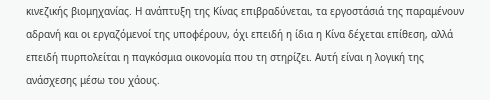κινεζικής βιομηχανίας. Η ανάπτυξη της Κίνας επιβραδύνεται, τα εργοστάσιά της παραμένουν αδρανή και οι εργαζόμενοί της υποφέρουν, όχι επειδή η ίδια η Κίνα δέχεται επίθεση, αλλά επειδή πυρπολείται η παγκόσμια οικονομία που τη στηρίζει. Αυτή είναι η λογική της ανάσχεσης μέσω του χάους.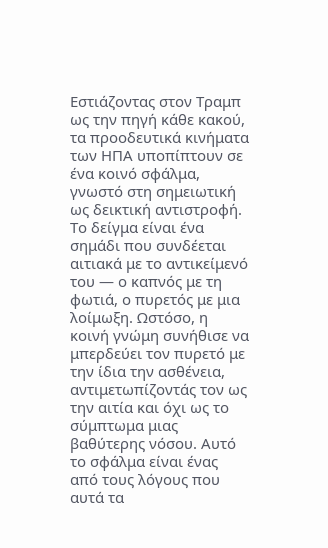Εστιάζοντας στον Τραμπ ως την πηγή κάθε κακού, τα προοδευτικά κινήματα των ΗΠΑ υποπίπτουν σε ένα κοινό σφάλμα, γνωστό στη σημειωτική ως δεικτική αντιστροφή. Το δείγμα είναι ένα σημάδι που συνδέεται αιτιακά με το αντικείμενό του — ο καπνός με τη φωτιά, ο πυρετός με μια λοίμωξη. Ωστόσο, η κοινή γνώμη συνήθισε να μπερδεύει τον πυρετό με την ίδια την ασθένεια, αντιμετωπίζοντάς τον ως την αιτία και όχι ως το σύμπτωμα μιας βαθύτερης νόσου. Αυτό το σφάλμα είναι ένας από τους λόγους που αυτά τα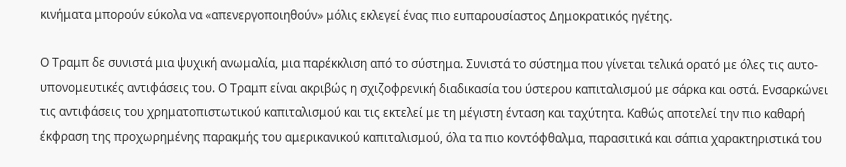κινήματα μπορούν εύκολα να «απενεργοποιηθούν» μόλις εκλεγεί ένας πιο ευπαρουσίαστος Δημοκρατικός ηγέτης.

Ο Τραμπ δε συνιστά μια ψυχική ανωμαλία, μια παρέκκλιση από το σύστημα. Συνιστά το σύστημα που γίνεται τελικά ορατό με όλες τις αυτο-υπονομευτικές αντιφάσεις του. Ο Τραμπ είναι ακριβώς η σχιζοφρενική διαδικασία του ύστερου καπιταλισμού με σάρκα και οστά. Ενσαρκώνει τις αντιφάσεις του χρηματοπιστωτικού καπιταλισμού και τις εκτελεί με τη μέγιστη ένταση και ταχύτητα. Καθώς αποτελεί την πιο καθαρή έκφραση της προχωρημένης παρακμής του αμερικανικού καπιταλισμού, όλα τα πιο κοντόφθαλμα, παρασιτικά και σάπια χαρακτηριστικά του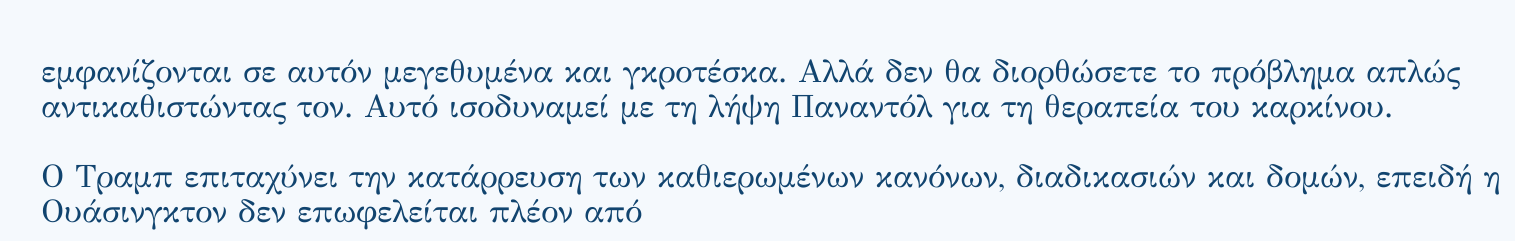εμφανίζονται σε αυτόν μεγεθυμένα και γκροτέσκα. Αλλά δεν θα διορθώσετε το πρόβλημα απλώς αντικαθιστώντας τον. Αυτό ισοδυναμεί με τη λήψη Παναντόλ για τη θεραπεία του καρκίνου.

Ο Τραμπ επιταχύνει την κατάρρευση των καθιερωμένων κανόνων, διαδικασιών και δομών, επειδή η Ουάσινγκτον δεν επωφελείται πλέον από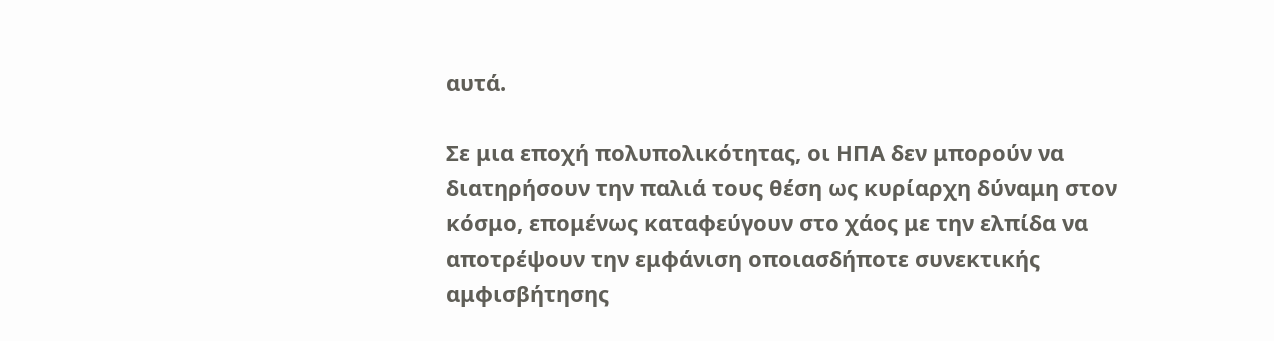αυτά.

Σε μια εποχή πολυπολικότητας, οι ΗΠΑ δεν μπορούν να διατηρήσουν την παλιά τους θέση ως κυρίαρχη δύναμη στον κόσμο, επομένως καταφεύγουν στο χάος με την ελπίδα να αποτρέψουν την εμφάνιση οποιασδήποτε συνεκτικής αμφισβήτησης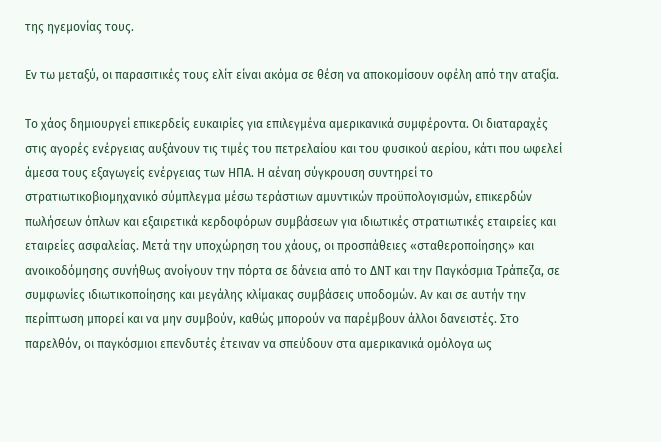της ηγεμονίας τους.

Εν τω μεταξύ, οι παρασιτικές τους ελίτ είναι ακόμα σε θέση να αποκομίσουν οφέλη από την αταξία.

Το χάος δημιουργεί επικερδείς ευκαιρίες για επιλεγμένα αμερικανικά συμφέροντα. Οι διαταραχές στις αγορές ενέργειας αυξάνουν τις τιμές του πετρελαίου και του φυσικού αερίου, κάτι που ωφελεί άμεσα τους εξαγωγείς ενέργειας των ΗΠΑ. Η αέναη σύγκρουση συντηρεί το στρατιωτικοβιομηχανικό σύμπλεγμα μέσω τεράστιων αμυντικών προϋπολογισμών, επικερδών πωλήσεων όπλων και εξαιρετικά κερδοφόρων συμβάσεων για ιδιωτικές στρατιωτικές εταιρείες και εταιρείες ασφαλείας. Μετά την υποχώρηση του χάους, οι προσπάθειες «σταθεροποίησης» και ανοικοδόμησης συνήθως ανοίγουν την πόρτα σε δάνεια από το ΔΝΤ και την Παγκόσμια Τράπεζα, σε συμφωνίες ιδιωτικοποίησης και μεγάλης κλίμακας συμβάσεις υποδομών. Αν και σε αυτήν την περίπτωση μπορεί και να μην συμβούν, καθώς μπορούν να παρέμβουν άλλοι δανειστές. Στο παρελθόν, οι παγκόσμιοι επενδυτές έτειναν να σπεύδουν στα αμερικανικά ομόλογα ως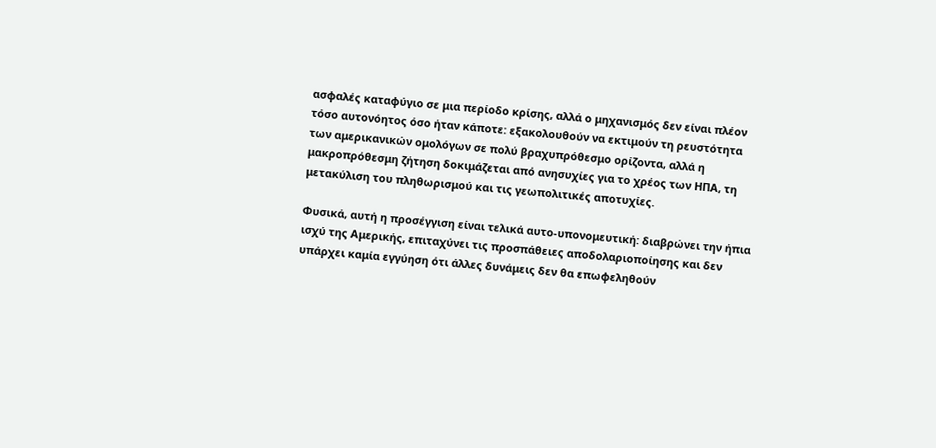ασφαλές καταφύγιο σε μια περίοδο κρίσης, αλλά ο μηχανισμός δεν είναι πλέον τόσο αυτονόητος όσο ήταν κάποτε: εξακολουθούν να εκτιμούν τη ρευστότητα των αμερικανικών ομολόγων σε πολύ βραχυπρόθεσμο ορίζοντα, αλλά η μακροπρόθεσμη ζήτηση δοκιμάζεται από ανησυχίες για το χρέος των ΗΠΑ, τη μετακύλιση του πληθωρισμού και τις γεωπολιτικές αποτυχίες.

Φυσικά, αυτή η προσέγγιση είναι τελικά αυτο-υπονομευτική: διαβρώνει την ήπια ισχύ της Αμερικής, επιταχύνει τις προσπάθειες αποδολαριοποίησης και δεν υπάρχει καμία εγγύηση ότι άλλες δυνάμεις δεν θα επωφεληθούν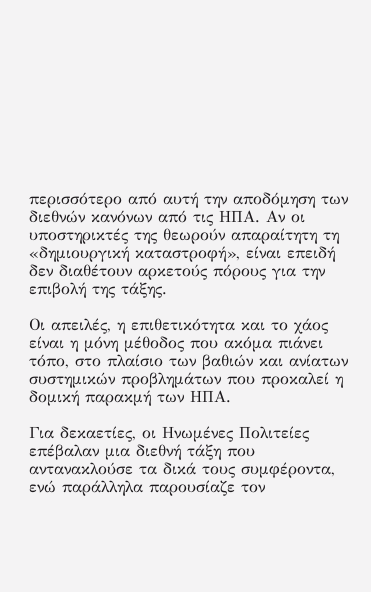περισσότερο από αυτή την αποδόμηση των διεθνών κανόνων από τις ΗΠΑ. Αν οι υποστηρικτές της θεωρούν απαραίτητη τη «δημιουργική καταστροφή», είναι επειδή δεν διαθέτουν αρκετούς πόρους για την επιβολή της τάξης.

Οι απειλές, η επιθετικότητα και το χάος είναι η μόνη μέθοδος που ακόμα πιάνει τόπο, στο πλαίσιο των βαθιών και ανίατων συστημικών προβλημάτων που προκαλεί η δομική παρακμή των ΗΠΑ.

Για δεκαετίες, οι Ηνωμένες Πολιτείες επέβαλαν μια διεθνή τάξη που αντανακλούσε τα δικά τους συμφέροντα, ενώ παράλληλα παρουσίαζε τον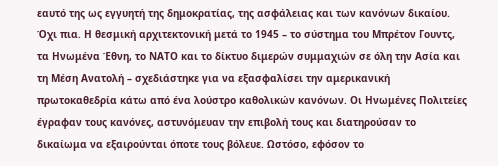εαυτό της ως εγγυητή της δημοκρατίας, της ασφάλειας και των κανόνων δικαίου. Όχι πια. Η θεσμική αρχιτεκτονική μετά το 1945 – το σύστημα του Μπρέτον Γουντς, τα Ηνωμένα Έθνη, το ΝΑΤΟ και το δίκτυο διμερών συμμαχιών σε όλη την Ασία και τη Μέση Ανατολή – σχεδιάστηκε για να εξασφαλίσει την αμερικανική πρωτοκαθεδρία κάτω από ένα λούστρο καθολικών κανόνων. Οι Ηνωμένες Πολιτείες έγραφαν τους κανόνες, αστυνόμευαν την επιβολή τους και διατηρούσαν το δικαίωμα να εξαιρούνται όποτε τους βόλευε. Ωστόσο, εφόσον το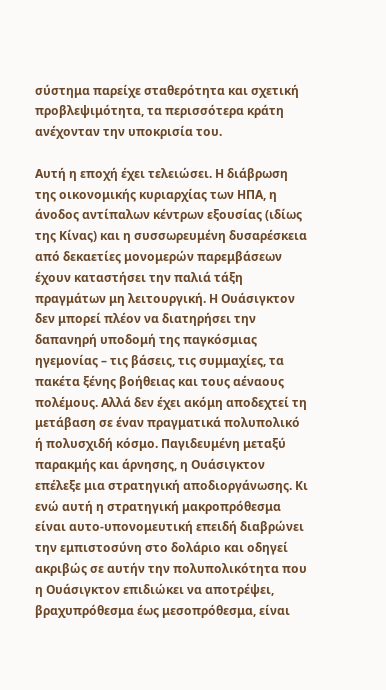σύστημα παρείχε σταθερότητα και σχετική προβλεψιμότητα, τα περισσότερα κράτη ανέχονταν την υποκρισία του.

Αυτή η εποχή έχει τελειώσει. Η διάβρωση της οικονομικής κυριαρχίας των ΗΠΑ, η άνοδος αντίπαλων κέντρων εξουσίας (ιδίως της Κίνας) και η συσσωρευμένη δυσαρέσκεια από δεκαετίες μονομερών παρεμβάσεων έχουν καταστήσει την παλιά τάξη πραγμάτων μη λειτουργική. Η Ουάσιγκτον δεν μπορεί πλέον να διατηρήσει την δαπανηρή υποδομή της παγκόσμιας ηγεμονίας – τις βάσεις, τις συμμαχίες, τα πακέτα ξένης βοήθειας και τους αέναους πολέμους. Αλλά δεν έχει ακόμη αποδεχτεί τη μετάβαση σε έναν πραγματικά πολυπολικό ή πολυσχιδή κόσμο. Παγιδευμένη μεταξύ παρακμής και άρνησης, η Ουάσιγκτον επέλεξε μια στρατηγική αποδιοργάνωσης. Κι ενώ αυτή η στρατηγική μακροπρόθεσμα είναι αυτο-υπονομευτική επειδή διαβρώνει την εμπιστοσύνη στο δολάριο και οδηγεί ακριβώς σε αυτήν την πολυπολικότητα που η Ουάσιγκτον επιδιώκει να αποτρέψει, βραχυπρόθεσμα έως μεσοπρόθεσμα, είναι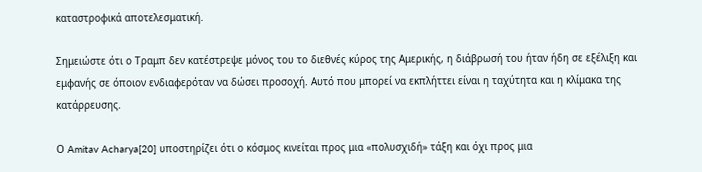καταστροφικά αποτελεσματική.

Σημειώστε ότι ο Τραμπ δεν κατέστρεψε μόνος του το διεθνές κύρος της Αμερικής, η διάβρωσή του ήταν ήδη σε εξέλιξη και εμφανής σε όποιον ενδιαφερόταν να δώσει προσοχή. Αυτό που μπορεί να εκπλήττει είναι η ταχύτητα και η κλίμακα της κατάρρευσης.

Ο Amitav Acharya[20] υποστηρίζει ότι ο κόσμος κινείται προς μια «πολυσχιδή» τάξη και όχι προς μια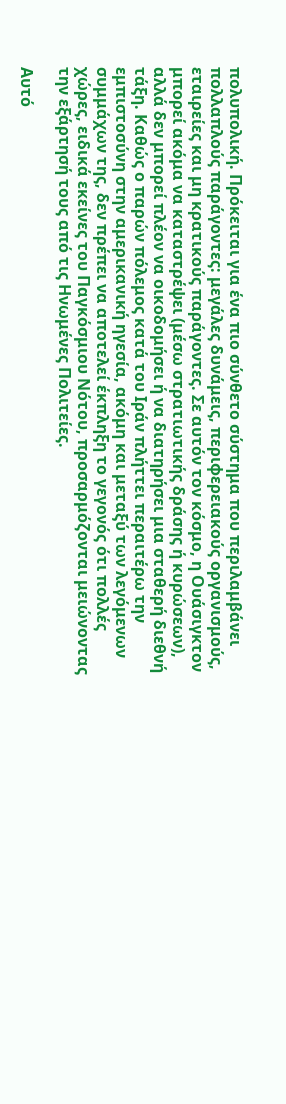πολυπολική. Πρόκειται για ένα πιο σύνθετο σύστημα που περιλαμβάνει πολλαπλούς παράγοντες: μεγάλες δυνάμεις, περιφερειακούς οργανισμούς, εταιρείες και μη κρατικούς παράγοντες. Σε αυτόν τον κόσμο, η Ουάσιγκτον μπορεί ακόμα να καταστρέψει (μέσω στρατιωτικής δράσης ή κυρώσεων), αλλά δεν μπορεί πλέον να οικοδομήσει ή να διατηρήσει μια σταθερή διεθνή τάξη. Καθώς ο παρών πόλεμος κατά του Ιράν πλήττει περαιτέρω την εμπιστοσύνη στην αμερικανική ηγεσία, ακόμη και μεταξύ των λεγόμενων συμμάχων της, δεν πρέπει να αποτελεί έκπληξη το γεγονός ότι πολλές χώρες, ειδικά εκείνες του Παγκόσμιου Νότου, προσαρμόζονται μειώνοντας την εξάρτησή τους από τις Ηνωμένες Πολιτείες.

Αυτό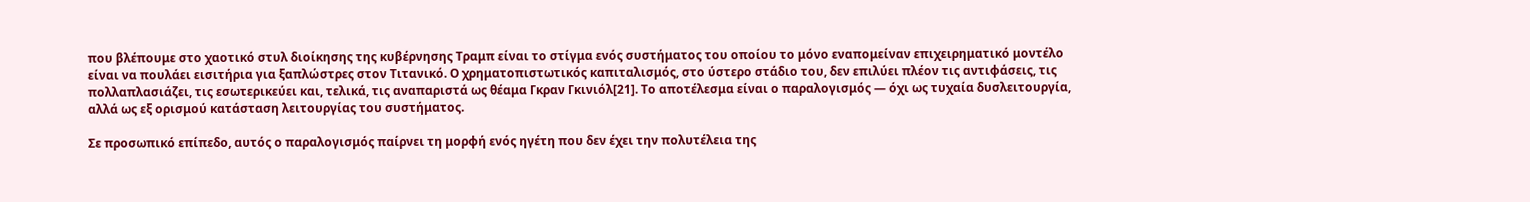που βλέπουμε στο χαοτικό στυλ διοίκησης της κυβέρνησης Τραμπ είναι το στίγμα ενός συστήματος του οποίου το μόνο εναπομείναν επιχειρηματικό μοντέλο είναι να πουλάει εισιτήρια για ξαπλώστρες στον Τιτανικό. Ο χρηματοπιστωτικός καπιταλισμός, στο ύστερο στάδιο του, δεν επιλύει πλέον τις αντιφάσεις, τις πολλαπλασιάζει, τις εσωτερικεύει και, τελικά, τις αναπαριστά ως θέαμα Γκραν Γκινιόλ[21]. Το αποτέλεσμα είναι ο παραλογισμός — όχι ως τυχαία δυσλειτουργία, αλλά ως εξ ορισμού κατάσταση λειτουργίας του συστήματος.

Σε προσωπικό επίπεδο, αυτός ο παραλογισμός παίρνει τη μορφή ενός ηγέτη που δεν έχει την πολυτέλεια της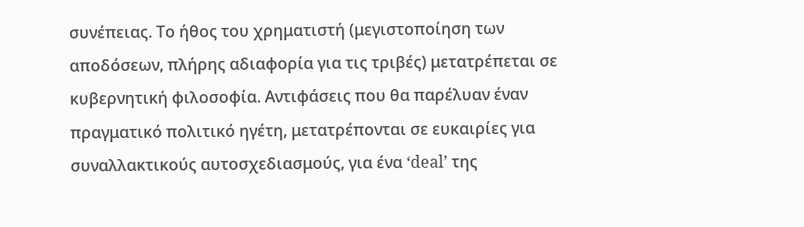συνέπειας. Το ήθος του χρηματιστή (μεγιστοποίηση των αποδόσεων, πλήρης αδιαφορία για τις τριβές) μετατρέπεται σε κυβερνητική φιλοσοφία. Αντιφάσεις που θα παρέλυαν έναν πραγματικό πολιτικό ηγέτη, μετατρέπονται σε ευκαιρίες για συναλλακτικούς αυτοσχεδιασμούς, για ένα ‘deal’ της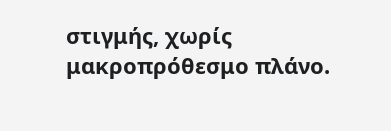στιγμής, χωρίς μακροπρόθεσμο πλάνο.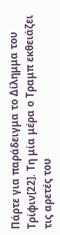Πάρτε για παράδειγμα το Δίλημμα του Τρίφιν[22]. Τη μία μέρα ο Τραμπ εκθειάζει τις αρετές του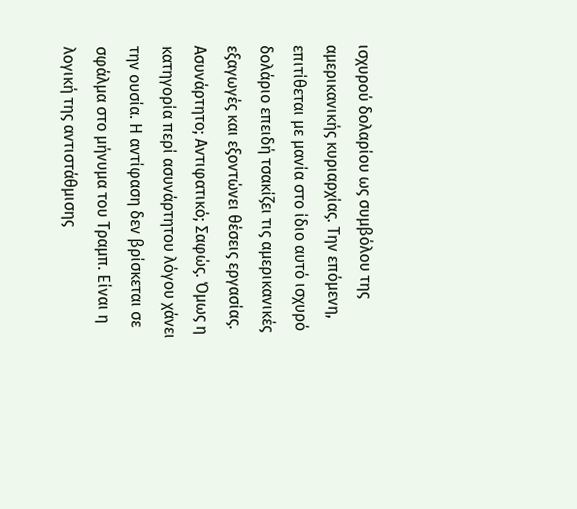ισχυρού δολαρίου ως συμβόλου της αμερικανικής κυριαρχίας. Την επόμενη, επιτίθεται με μανία στο ίδιο αυτό ισχυρό δολάριο επειδή τσακίζει τις αμερικανικές εξαγωγές και εξοντώνει θέσεις εργασίας. Ασυνάρτητο; Αντιφατικό; Σαφώς. Όμως η κατηγορία περί ασυνάρτητου λόγου χάνει την ουσία. Η αντίφαση δεν βρίσκεται σε σφάλμα στο μήνυμα του Τραμπ. Είναι η λογική της αντιστάθμισης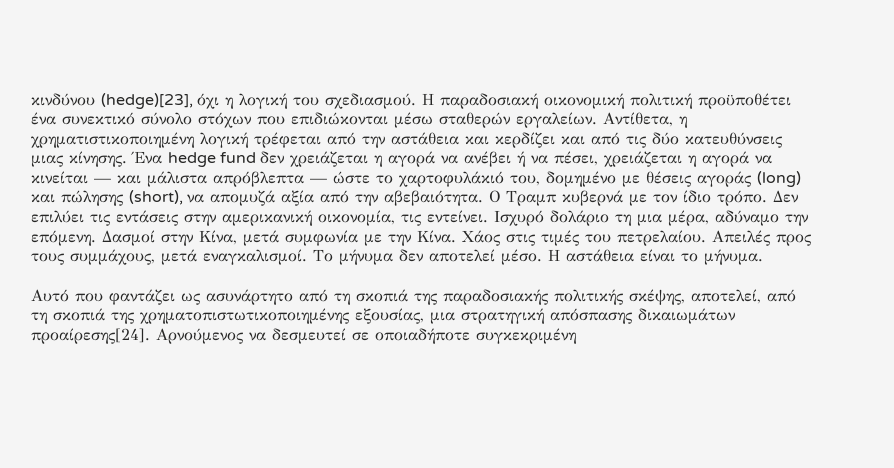κινδύνου (hedge)[23], όχι η λογική του σχεδιασμού. Η παραδοσιακή οικονομική πολιτική προϋποθέτει ένα συνεκτικό σύνολο στόχων που επιδιώκονται μέσω σταθερών εργαλείων. Αντίθετα, η χρηματιστικοποιημένη λογική τρέφεται από την αστάθεια και κερδίζει και από τις δύο κατευθύνσεις μιας κίνησης. Ένα hedge fund δεν χρειάζεται η αγορά να ανέβει ή να πέσει, χρειάζεται η αγορά να κινείται — και μάλιστα απρόβλεπτα — ώστε το χαρτοφυλάκιό του, δομημένο με θέσεις αγοράς (long) και πώλησης (short), να απομυζά αξία από την αβεβαιότητα. Ο Τραμπ κυβερνά με τον ίδιο τρόπο. Δεν επιλύει τις εντάσεις στην αμερικανική οικονομία, τις εντείνει. Ισχυρό δολάριο τη μια μέρα, αδύναμο την επόμενη. Δασμοί στην Κίνα, μετά συμφωνία με την Κίνα. Χάος στις τιμές του πετρελαίου. Απειλές προς τους συμμάχους, μετά εναγκαλισμοί. Το μήνυμα δεν αποτελεί μέσο. Η αστάθεια είναι το μήνυμα.

Αυτό που φαντάζει ως ασυνάρτητο από τη σκοπιά της παραδοσιακής πολιτικής σκέψης, αποτελεί, από τη σκοπιά της χρηματοπιστωτικοποιημένης εξουσίας, μια στρατηγική απόσπασης δικαιωμάτων προαίρεσης[24]. Αρνούμενος να δεσμευτεί σε οποιαδήποτε συγκεκριμένη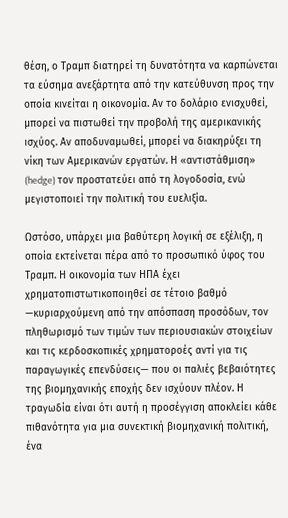θέση, ο Τραμπ διατηρεί τη δυνατότητα να καρπώνεται τα εύσημα ανεξάρτητα από την κατεύθυνση προς την οποία κινείται η οικονομία. Αν το δολάριο ενισχυθεί, μπορεί να πιστωθεί την προβολή της αμερικανικής ισχύος. Αν αποδυναμωθεί, μπορεί να διακηρύξει τη νίκη των Αμερικανών εργατών. Η «αντιστάθμιση» (hedge) τον προστατεύει από τη λογοδοσία, ενώ μεγιστοποιεί την πολιτική του ευελιξία.

Ωστόσο, υπάρχει μια βαθύτερη λογική σε εξέλιξη, η οποία εκτείνεται πέρα από το προσωπικό ύφος του Τραμπ. Η οικονομία των ΗΠΑ έχει χρηματοπιστωτικοποιηθεί σε τέτοιο βαθμό —κυριαρχούμενη από την απόσπαση προσόδων, τον πληθωρισμό των τιμών των περιουσιακών στοιχείων και τις κερδοσκοπικές χρηματοροές αντί για τις παραγωγικές επενδύσεις— που οι παλιές βεβαιότητες της βιομηχανικής εποχής δεν ισχύουν πλέον. Η τραγωδία είναι ότι αυτή η προσέγγιση αποκλείει κάθε πιθανότητα για μια συνεκτική βιομηχανική πολιτική, ένα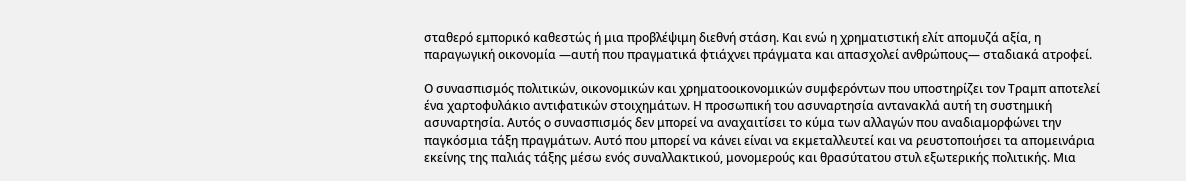σταθερό εμπορικό καθεστώς ή μια προβλέψιμη διεθνή στάση. Και ενώ η χρηματιστική ελίτ απομυζά αξία, η παραγωγική οικονομία —αυτή που πραγματικά φτιάχνει πράγματα και απασχολεί ανθρώπους— σταδιακά ατροφεί.

Ο συνασπισμός πολιτικών, οικονομικών και χρηματοοικονομικών συμφερόντων που υποστηρίζει τον Τραμπ αποτελεί ένα χαρτοφυλάκιο αντιφατικών στοιχημάτων. Η προσωπική του ασυναρτησία αντανακλά αυτή τη συστημική ασυναρτησία. Αυτός ο συνασπισμός δεν μπορεί να αναχαιτίσει το κύμα των αλλαγών που αναδιαμορφώνει την παγκόσμια τάξη πραγμάτων. Αυτό που μπορεί να κάνει είναι να εκμεταλλευτεί και να ρευστοποιήσει τα απομεινάρια εκείνης της παλιάς τάξης μέσω ενός συναλλακτικού, μονομερούς και θρασύτατου στυλ εξωτερικής πολιτικής. Μια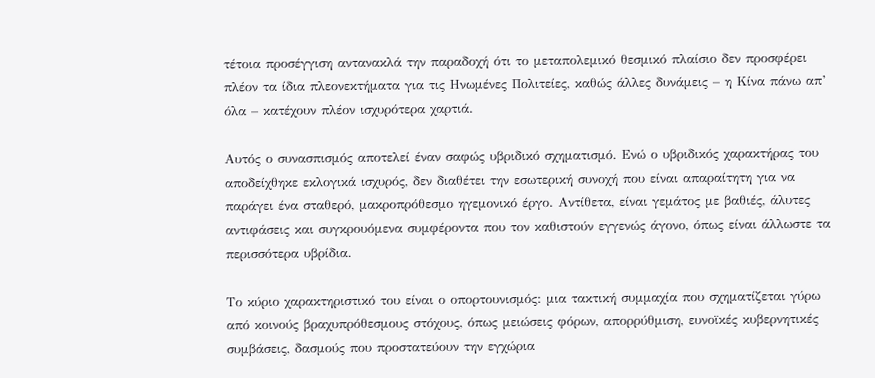τέτοια προσέγγιση αντανακλά την παραδοχή ότι το μεταπολεμικό θεσμικό πλαίσιο δεν προσφέρει πλέον τα ίδια πλεονεκτήματα για τις Ηνωμένες Πολιτείες, καθώς άλλες δυνάμεις – η Κίνα πάνω απ’ όλα – κατέχουν πλέον ισχυρότερα χαρτιά.

Αυτός ο συνασπισμός αποτελεί έναν σαφώς υβριδικό σχηματισμό. Ενώ ο υβριδικός χαρακτήρας του αποδείχθηκε εκλογικά ισχυρός, δεν διαθέτει την εσωτερική συνοχή που είναι απαραίτητη για να παράγει ένα σταθερό, μακροπρόθεσμο ηγεμονικό έργο. Αντίθετα, είναι γεμάτος με βαθιές, άλυτες αντιφάσεις και συγκρουόμενα συμφέροντα που τον καθιστούν εγγενώς άγονο, όπως είναι άλλωστε τα περισσότερα υβρίδια.

Το κύριο χαρακτηριστικό του είναι ο οπορτουνισμός: μια τακτική συμμαχία που σχηματίζεται γύρω από κοινούς βραχυπρόθεσμους στόχους, όπως μειώσεις φόρων, απορρύθμιση, ευνοϊκές κυβερνητικές συμβάσεις, δασμούς που προστατεύουν την εγχώρια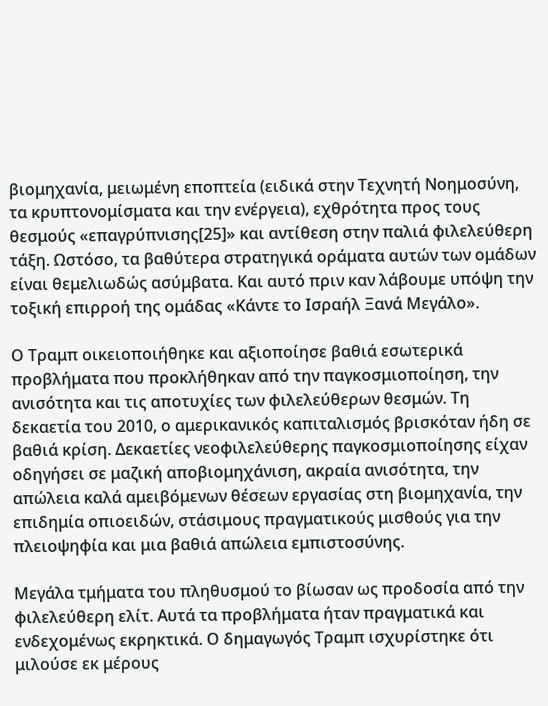βιομηχανία, μειωμένη εποπτεία (ειδικά στην Τεχνητή Νοημοσύνη, τα κρυπτονομίσματα και την ενέργεια), εχθρότητα προς τους θεσμούς «επαγρύπνισης[25]» και αντίθεση στην παλιά φιλελεύθερη τάξη. Ωστόσο, τα βαθύτερα στρατηγικά οράματα αυτών των ομάδων είναι θεμελιωδώς ασύμβατα. Και αυτό πριν καν λάβουμε υπόψη την τοξική επιρροή της ομάδας «Κάντε το Ισραήλ Ξανά Μεγάλο».

Ο Τραμπ οικειοποιήθηκε και αξιοποίησε βαθιά εσωτερικά προβλήματα που προκλήθηκαν από την παγκοσμιοποίηση, την ανισότητα και τις αποτυχίες των φιλελεύθερων θεσμών. Τη δεκαετία του 2010, ο αμερικανικός καπιταλισμός βρισκόταν ήδη σε βαθιά κρίση. Δεκαετίες νεοφιλελεύθερης παγκοσμιοποίησης είχαν οδηγήσει σε μαζική αποβιομηχάνιση, ακραία ανισότητα, την απώλεια καλά αμειβόμενων θέσεων εργασίας στη βιομηχανία, την επιδημία οπιοειδών, στάσιμους πραγματικούς μισθούς για την πλειοψηφία και μια βαθιά απώλεια εμπιστοσύνης.

Μεγάλα τμήματα του πληθυσμού το βίωσαν ως προδοσία από την φιλελεύθερη ελίτ. Αυτά τα προβλήματα ήταν πραγματικά και ενδεχομένως εκρηκτικά. Ο δημαγωγός Τραμπ ισχυρίστηκε ότι μιλούσε εκ μέρους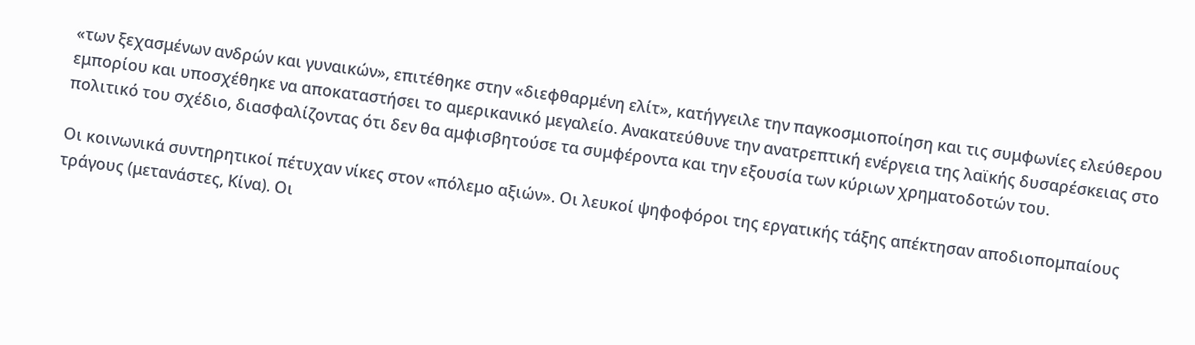«των ξεχασμένων ανδρών και γυναικών», επιτέθηκε στην «διεφθαρμένη ελίτ», κατήγγειλε την παγκοσμιοποίηση και τις συμφωνίες ελεύθερου εμπορίου και υποσχέθηκε να αποκαταστήσει το αμερικανικό μεγαλείο. Ανακατεύθυνε την ανατρεπτική ενέργεια της λαϊκής δυσαρέσκειας στο πολιτικό του σχέδιο, διασφαλίζοντας ότι δεν θα αμφισβητούσε τα συμφέροντα και την εξουσία των κύριων χρηματοδοτών του.

Οι κοινωνικά συντηρητικοί πέτυχαν νίκες στον «πόλεμο αξιών». Οι λευκοί ψηφοφόροι της εργατικής τάξης απέκτησαν αποδιοπομπαίους τράγους (μετανάστες, Κίνα). Οι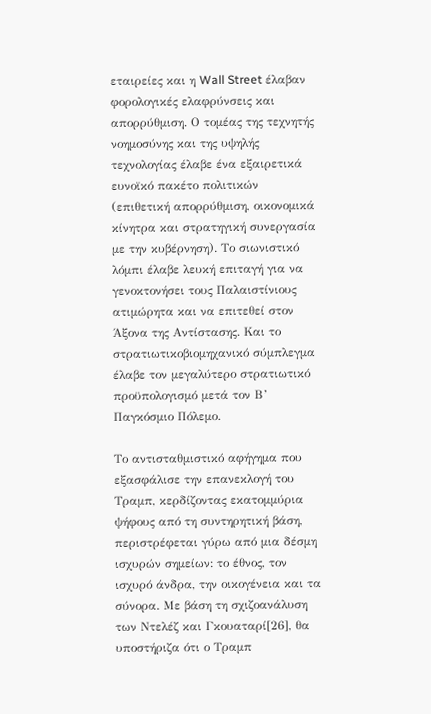εταιρείες και η Wall Street έλαβαν φορολογικές ελαφρύνσεις και απορρύθμιση. Ο τομέας της τεχνητής νοημοσύνης και της υψηλής τεχνολογίας έλαβε ένα εξαιρετικά ευνοϊκό πακέτο πολιτικών (επιθετική απορρύθμιση, οικονομικά κίνητρα και στρατηγική συνεργασία με την κυβέρνηση). Το σιωνιστικό λόμπι έλαβε λευκή επιταγή για να γενοκτονήσει τους Παλαιστίνιους ατιμώρητα και να επιτεθεί στον Άξονα της Αντίστασης. Και το στρατιωτικοβιομηχανικό σύμπλεγμα έλαβε τον μεγαλύτερο στρατιωτικό προϋπολογισμό μετά τον Β’ Παγκόσμιο Πόλεμο.

Το αντισταθμιστικό αφήγημα που εξασφάλισε την επανεκλογή του Τραμπ, κερδίζοντας εκατομμύρια ψήφους από τη συντηρητική βάση, περιστρέφεται γύρω από μια δέσμη ισχυρών σημείων: το έθνος, τον ισχυρό άνδρα, την οικογένεια και τα σύνορα. Με βάση τη σχιζοανάλυση των Ντελέζ και Γκουαταρί[26], θα υποστήριζα ότι ο Τραμπ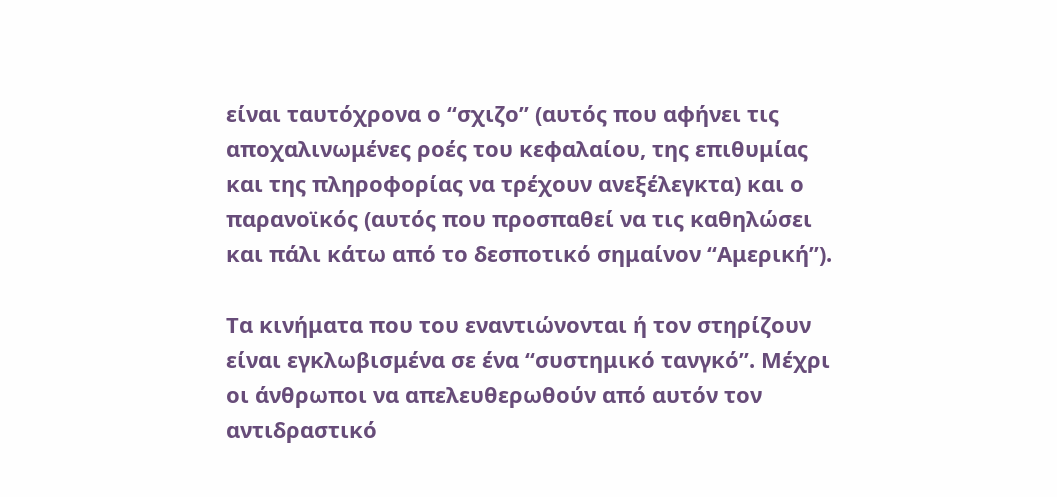είναι ταυτόχρονα ο “σχιζο” (αυτός που αφήνει τις αποχαλινωμένες ροές του κεφαλαίου, της επιθυμίας και της πληροφορίας να τρέχουν ανεξέλεγκτα) και ο παρανοϊκός (αυτός που προσπαθεί να τις καθηλώσει και πάλι κάτω από το δεσποτικό σημαίνον “Αμερική”).

Τα κινήματα που του εναντιώνονται ή τον στηρίζουν είναι εγκλωβισμένα σε ένα “συστημικό τανγκό”. Μέχρι οι άνθρωποι να απελευθερωθούν από αυτόν τον αντιδραστικό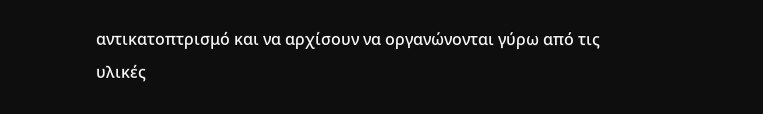αντικατοπτρισμό και να αρχίσουν να οργανώνονται γύρω από τις υλικές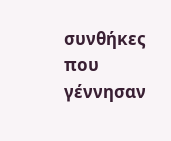συνθήκες που γέννησαν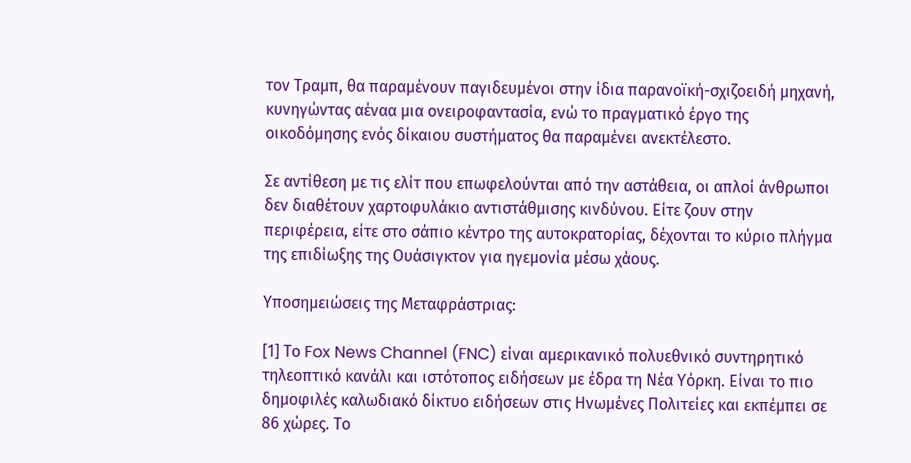τον Τραμπ, θα παραμένουν παγιδευμένοι στην ίδια παρανοϊκή-σχιζοειδή μηχανή, κυνηγώντας αέναα μια ονειροφαντασία, ενώ το πραγματικό έργο της οικοδόμησης ενός δίκαιου συστήματος θα παραμένει ανεκτέλεστο.

Σε αντίθεση με τις ελίτ που επωφελούνται από την αστάθεια, οι απλοί άνθρωποι δεν διαθέτουν χαρτοφυλάκιο αντιστάθμισης κινδύνου. Είτε ζουν στην περιφέρεια, είτε στο σάπιο κέντρο της αυτοκρατορίας, δέχονται το κύριο πλήγμα της επιδίωξης της Ουάσιγκτον για ηγεμονία μέσω χάους.

Υποσημειώσεις της Μεταφράστριας:

[1] Το Fox News Channel (FNC) είναι αμερικανικό πολυεθνικό συντηρητικό τηλεοπτικό κανάλι και ιστότοπος ειδήσεων με έδρα τη Νέα Υόρκη. Είναι το πιο δημοφιλές καλωδιακό δίκτυο ειδήσεων στις Ηνωμένες Πολιτείες και εκπέμπει σε 86 χώρες. Το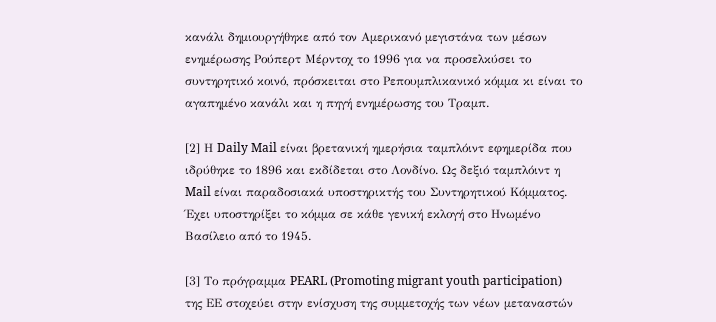κανάλι δημιουργήθηκε από τον Αμερικανό μεγιστάνα των μέσων ενημέρωσης Ρούπερτ Μέρντοχ το 1996 για να προσελκύσει το συντηρητικό κοινό, πρόσκειται στο Ρεπουμπλικανικό κόμμα κι είναι το αγαπημένο κανάλι και η πηγή ενημέρωσης του Τραμπ.

[2] Η Daily Mail είναι βρετανική ημερήσια ταμπλόιντ εφημερίδα που ιδρύθηκε το 1896 και εκδίδεται στο Λονδίνο. Ως δεξιό ταμπλόιντ η Mail είναι παραδοσιακά υποστηρικτής του Συντηρητικού Κόμματος. Έχει υποστηρίξει το κόμμα σε κάθε γενική εκλογή στο Ηνωμένο Βασίλειο από το 1945.

[3] Το πρόγραμμα PEARL (Promoting migrant youth participation) της ΕΕ στοχεύει στην ενίσχυση της συμμετοχής των νέων μεταναστών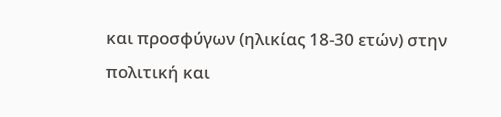και προσφύγων (ηλικίας 18-30 ετών) στην πολιτική και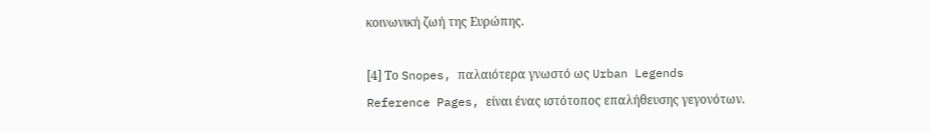κοινωνική ζωή της Ευρώπης.

[4] Το Snopes, παλαιότερα γνωστό ως Urban Legends Reference Pages, είναι ένας ιστότοπος επαλήθευσης γεγονότων.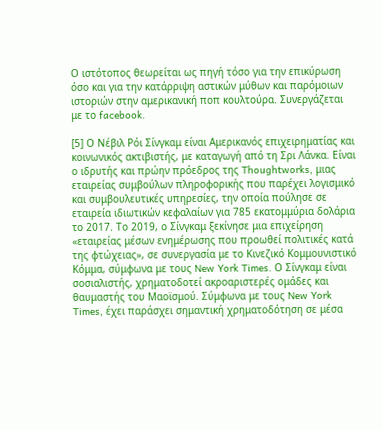Ο ιστότοπος θεωρείται ως πηγή τόσο για την επικύρωση όσο και για την κατάρριψη αστικών μύθων και παρόμοιων ιστοριών στην αμερικανική ποπ κουλτούρα. Συνεργάζεται με το facebook.

[5] Ο Νέβιλ Ρόι Σίνγκαμ είναι Αμερικανός επιχειρηματίας και κοινωνικός ακτιβιστής, με καταγωγή από τη Σρι Λάνκα. Είναι ο ιδρυτής και πρώην πρόεδρος της Thoughtworks, μιας εταιρείας συμβούλων πληροφορικής που παρέχει λογισμικό και συμβουλευτικές υπηρεσίες, την οποία πούλησε σε εταιρεία ιδιωτικών κεφαλαίων για 785 εκατομμύρια δολάρια το 2017. Το 2019, ο Σίνγκαμ ξεκίνησε μια επιχείρηση «εταιρείας μέσων ενημέρωσης που προωθεί πολιτικές κατά της φτώχειας», σε συνεργασία με το Κινεζικό Κομμουνιστικό Κόμμα, σύμφωνα με τους New York Times. Ο Σίνγκαμ είναι σοσιαλιστής, χρηματοδοτεί ακροαριστερές ομάδες και θαυμαστής του Μαοϊσμού. Σύμφωνα με τους New York Times, έχει παράσχει σημαντική χρηματοδότηση σε μέσα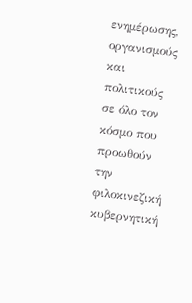ενημέρωσης, οργανισμούς και πολιτικούς σε όλο τον κόσμο που προωθούν την φιλοκινεζική κυβερνητική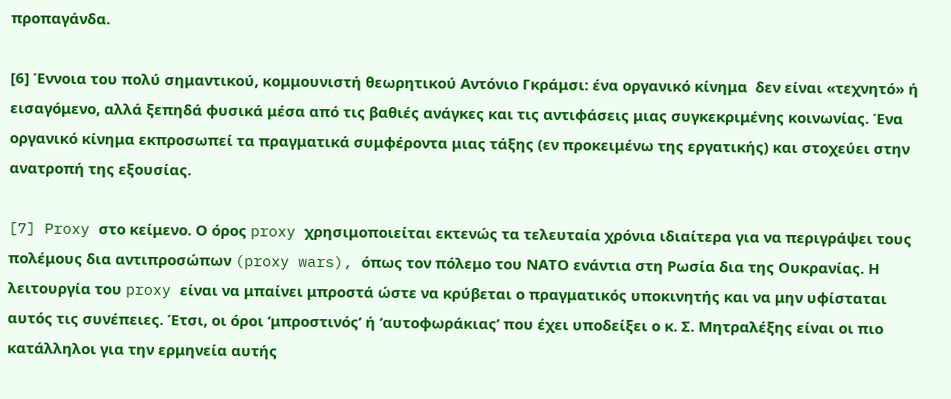προπαγάνδα.

[6] Έννοια του πολύ σημαντικού, κομμουνιστή θεωρητικού Αντόνιο Γκράμσι: ένα οργανικό κίνημα  δεν είναι «τεχνητό» ή εισαγόμενο, αλλά ξεπηδά φυσικά μέσα από τις βαθιές ανάγκες και τις αντιφάσεις μιας συγκεκριμένης κοινωνίας. Ένα οργανικό κίνημα εκπροσωπεί τα πραγματικά συμφέροντα μιας τάξης (εν προκειμένω της εργατικής) και στοχεύει στην ανατροπή της εξουσίας.

[7] Proxy στο κείμενο. Ο όρος proxy χρησιμοποιείται εκτενώς τα τελευταία χρόνια ιδιαίτερα για να περιγράψει τους πολέμους δια αντιπροσώπων (proxy wars), όπως τον πόλεμο του ΝΑΤΟ ενάντια στη Ρωσία δια της Ουκρανίας. Η λειτουργία του proxy είναι να μπαίνει μπροστά ώστε να κρύβεται ο πραγματικός υποκινητής και να μην υφίσταται αυτός τις συνέπειες. Έτσι, οι όροι ‘μπροστινός’ ή ‘αυτοφωράκιας’ που έχει υποδείξει ο κ. Σ. Μητραλέξης είναι οι πιο κατάλληλοι για την ερμηνεία αυτής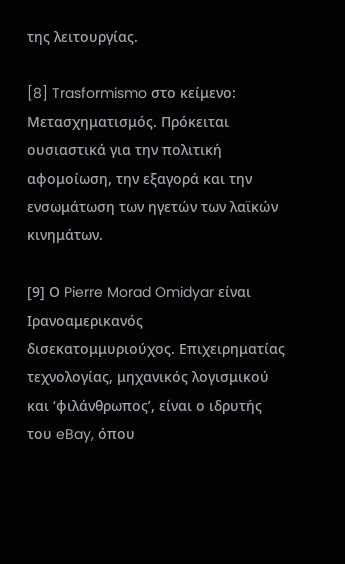της λειτουργίας.

[8] Trasformismo στο κείμενο: Μετασχηματισμός. Πρόκειται ουσιαστικά για την πολιτική αφομοίωση, την εξαγορά και την ενσωμάτωση των ηγετών των λαϊκών κινημάτων.

[9] Ο Pierre Morad Omidyar είναι Ιρανοαμερικανός δισεκατομμυριούχος. Επιχειρηματίας τεχνολογίας, μηχανικός λογισμικού και ‘φιλάνθρωπος’, είναι ο ιδρυτής του eBay, όπου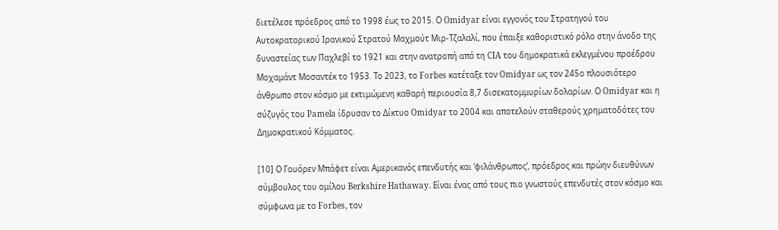διετέλεσε πρόεδρος από το 1998 έως το 2015. Ο Omidyar είναι εγγονός του Στρατηγού του Αυτοκρατορικού Ιρανικού Στρατού Μαχμούτ Μιρ-Τζαλαλί, που έπαιξε καθοριστικό ρόλο στην άνοδο της δυναστείας των Παχλεβί το 1921 και στην ανατροπή από τη CIA του δημοκρατικά εκλεγμένου προέδρου Μoχαμάντ Μοσαντέκ το 1953. Tο 2023, το Forbes κατέταξε τον Omidyar ως τον 245ο πλουσιότερο άνθρωπο στον κόσμο με εκτιμώμενη καθαρή περιουσία 8,7 δισεκατομμυρίων δολαρίων. Ο Omidyar και η σύζυγός του Pamela ίδρυσαν το Δίκτυο Omidyar το 2004 και αποτελούν σταθερούς χρηματοδότες του Δημοκρατικού Κόμματος.

[10] Ο Γουόρεν Μπάφετ είναι Αμερικανός επενδυτής και ‘φιλάνθρωπος’, πρόεδρος και πρώην διευθύνων σύμβουλος του ομίλου Berkshire Hathaway. Είναι ένας από τους πιο γνωστούς επενδυτές στον κόσμο και σύμφωνα με το Forbes, τον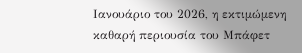Ιανουάριο του 2026, η εκτιμώμενη καθαρή περιουσία του Μπάφετ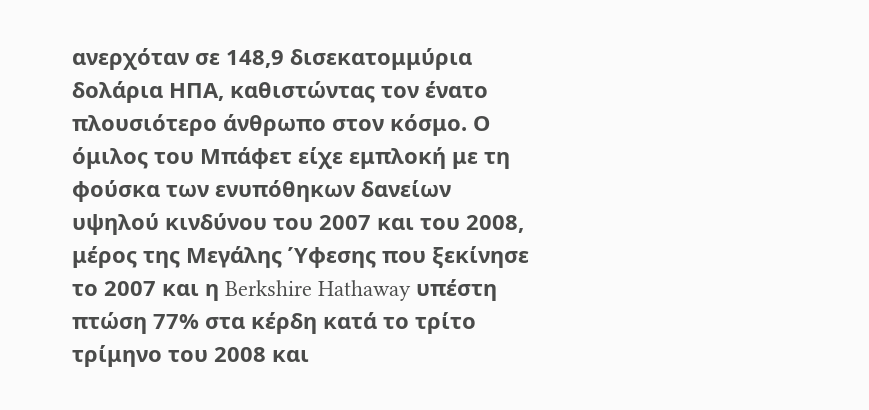ανερχόταν σε 148,9 δισεκατομμύρια δολάρια ΗΠΑ, καθιστώντας τον ένατο πλουσιότερο άνθρωπο στον κόσμο. Ο όμιλος του Μπάφετ είχε εμπλοκή με τη φούσκα των ενυπόθηκων δανείων υψηλού κινδύνου του 2007 και του 2008, μέρος της Μεγάλης Ύφεσης που ξεκίνησε το 2007 και η Berkshire Hathaway υπέστη πτώση 77% στα κέρδη κατά το τρίτο τρίμηνο του 2008 και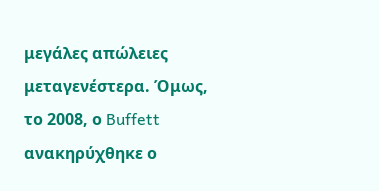μεγάλες απώλειες μεταγενέστερα. Όμως, το 2008, ο Buffett ανακηρύχθηκε ο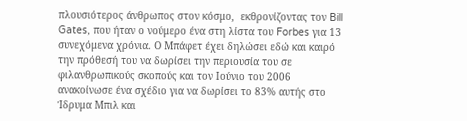πλουσιότερος άνθρωπος στον κόσμο,  εκθρονίζοντας τον Bill Gates, που ήταν ο νούμερο ένα στη λίστα του Forbes για 13 συνεχόμενα χρόνια. Ο Μπάφετ έχει δηλώσει εδώ και καιρό την πρόθεσή του να δωρίσει την περιουσία του σε φιλανθρωπικούς σκοπούς και τον Ιούνιο του 2006 ανακοίνωσε ένα σχέδιο για να δωρίσει το 83% αυτής στο Ίδρυμα Μπιλ και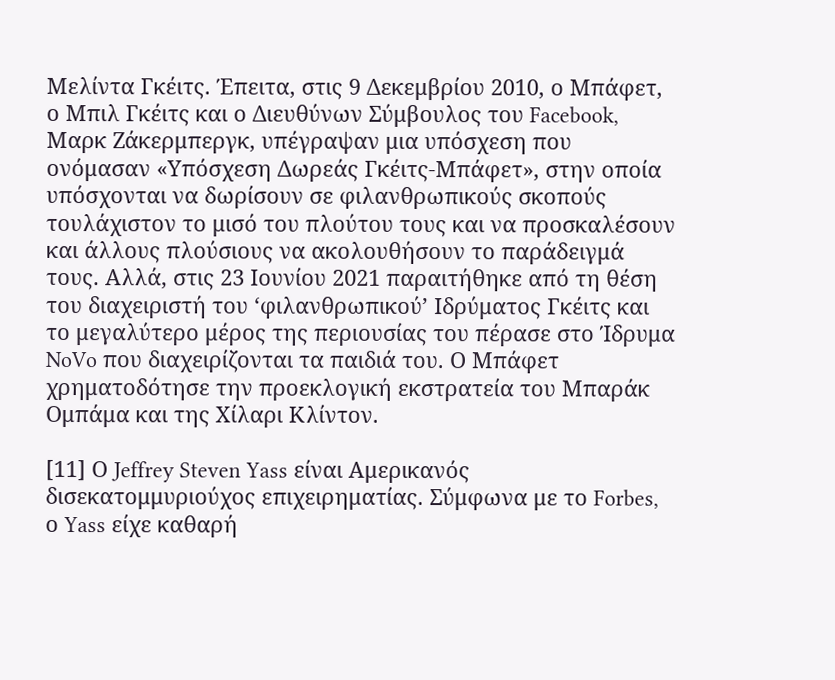Μελίντα Γκέιτς. Έπειτα, στις 9 Δεκεμβρίου 2010, ο Μπάφετ, ο Μπιλ Γκέιτς και ο Διευθύνων Σύμβουλος του Facebook, Μαρκ Ζάκερμπεργκ, υπέγραψαν μια υπόσχεση που ονόμασαν «Υπόσχεση Δωρεάς Γκέιτς-Μπάφετ», στην οποία υπόσχονται να δωρίσουν σε φιλανθρωπικούς σκοπούς τουλάχιστον το μισό του πλούτου τους και να προσκαλέσουν και άλλους πλούσιους να ακολουθήσουν το παράδειγμά τους. Αλλά, στις 23 Ιουνίου 2021 παραιτήθηκε από τη θέση του διαχειριστή του ‘φιλανθρωπικού’ Ιδρύματος Γκέιτς και το μεγαλύτερο μέρος της περιουσίας του πέρασε στο Ίδρυμα NoVo που διαχειρίζονται τα παιδιά του. Ο Μπάφετ χρηματοδότησε την προεκλογική εκστρατεία του Μπαράκ Ομπάμα και της Χίλαρι Κλίντον.

[11] Ο Jeffrey Steven Yass είναι Αμερικανός δισεκατομμυριούχος επιχειρηματίας. Σύμφωνα με το Forbes, ο Yass είχε καθαρή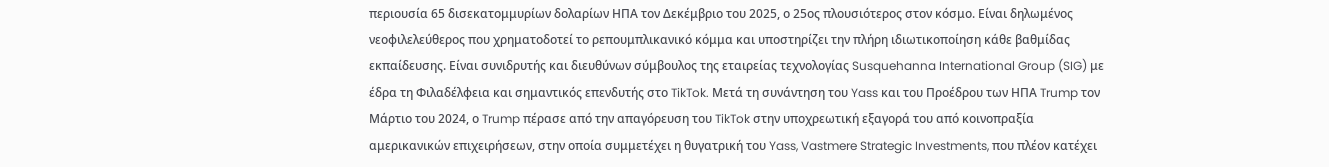περιουσία 65 δισεκατομμυρίων δολαρίων ΗΠΑ τον Δεκέμβριο του 2025, ο 25ος πλουσιότερος στον κόσμο. Είναι δηλωμένος νεοφιλελεύθερος που χρηματοδοτεί το ρεπουμπλικανικό κόμμα και υποστηρίζει την πλήρη ιδιωτικοποίηση κάθε βαθμίδας εκπαίδευσης. Είναι συνιδρυτής και διευθύνων σύμβουλος της εταιρείας τεχνολογίας Susquehanna International Group (SIG) με έδρα τη Φιλαδέλφεια και σημαντικός επενδυτής στο TikTok. Μετά τη συνάντηση του Yass και του Προέδρου των ΗΠΑ Trump τον Μάρτιο του 2024, ο Trump πέρασε από την απαγόρευση του TikTok στην υποχρεωτική εξαγορά του από κοινοπραξία αμερικανικών επιχειρήσεων, στην οποία συμμετέχει η θυγατρική του Yass, Vastmere Strategic Investments, που πλέον κατέχει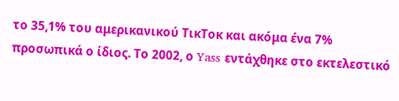το 35,1% του αμερικανικού ΤικΤοκ και ακόμα ένα 7% προσωπικά ο ίδιος. Το 2002, ο Yass εντάχθηκε στο εκτελεστικό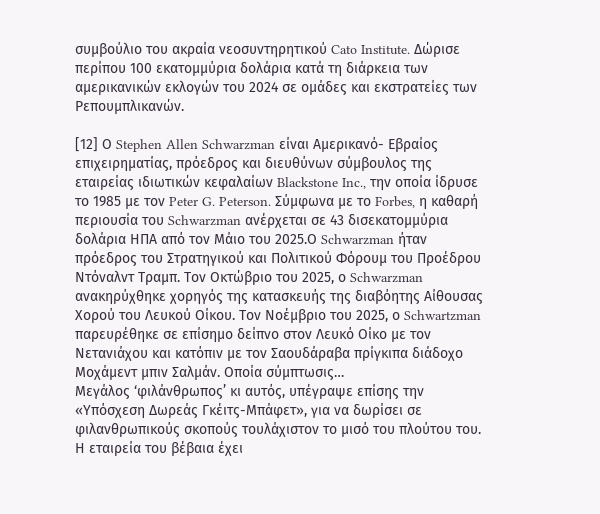συμβούλιο του ακραία νεοσυντηρητικού Cato Institute. Δώρισε περίπου 100 εκατομμύρια δολάρια κατά τη διάρκεια των αμερικανικών εκλογών του 2024 σε ομάδες και εκστρατείες των Ρεπουμπλικανών.

[12] Ο Stephen Allen Schwarzman είναι Αμερικανό- Εβραίος επιχειρηματίας, πρόεδρος και διευθύνων σύμβουλος της εταιρείας ιδιωτικών κεφαλαίων Blackstone Inc., την οποία ίδρυσε το 1985 με τον Peter G. Peterson. Σύμφωνα με το Forbes, η καθαρή περιουσία του Schwarzman ανέρχεται σε 43 δισεκατομμύρια δολάρια ΗΠΑ από τον Μάιο του 2025.Ο Schwarzman ήταν πρόεδρος του Στρατηγικού και Πολιτικού Φόρουμ του Προέδρου Ντόναλντ Τραμπ. Τον Οκτώβριο του 2025, ο Schwarzman ανακηρύχθηκε χορηγός της κατασκευής της διαβόητης Αίθουσας Χορού του Λευκού Οίκου. Τον Νοέμβριο του 2025, ο Schwartzman παρευρέθηκε σε επίσημο δείπνο στον Λευκό Οίκο με τον Νετανιάχου και κατόπιν με τον Σαουδάραβα πρίγκιπα διάδοχο Μοχάμεντ μπιν Σαλμάν. Οποία σύμπτωσις…
Μεγάλος ‘φιλάνθρωπος’ κι αυτός, υπέγραψε επίσης την «Υπόσχεση Δωρεάς Γκέιτς-Μπάφετ», για να δωρίσει σε φιλανθρωπικούς σκοπούς τουλάχιστον το μισό του πλούτου του. Η εταιρεία του βέβαια έχει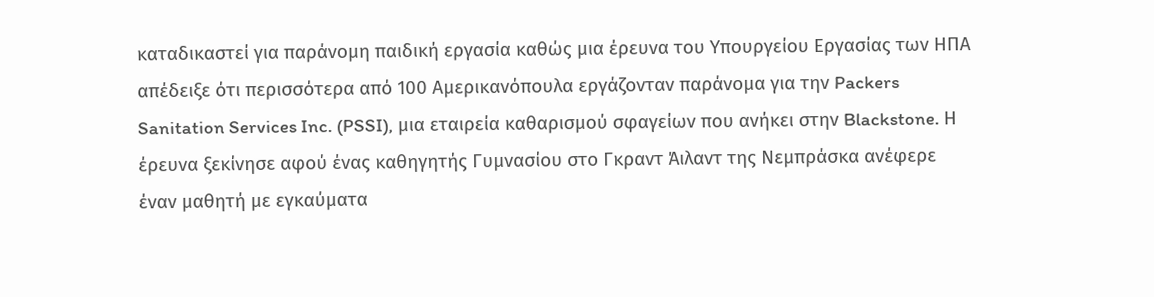καταδικαστεί για παράνομη παιδική εργασία καθώς μια έρευνα του Υπουργείου Εργασίας των ΗΠΑ απέδειξε ότι περισσότερα από 100 Αμερικανόπουλα εργάζονταν παράνομα για την Packers Sanitation Services Inc. (PSSI), μια εταιρεία καθαρισμού σφαγείων που ανήκει στην Blackstone. Η έρευνα ξεκίνησε αφού ένας καθηγητής Γυμνασίου στο Γκραντ Άιλαντ της Νεμπράσκα ανέφερε έναν μαθητή με εγκαύματα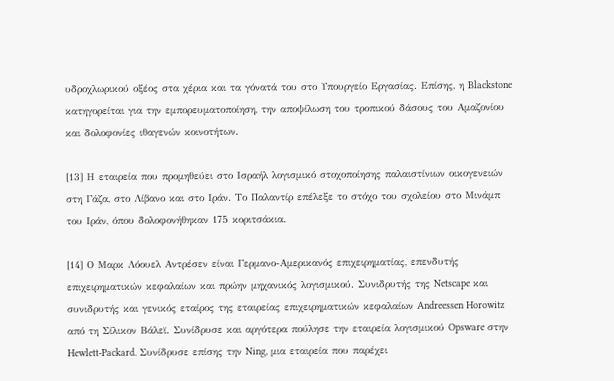υδροχλωρικού οξέος στα χέρια και τα γόνατά του στο Υπουργείο Εργασίας. Επίσης, η Blackstone κατηγορείται για την εμπορευματοποίηση, την αποψίλωση του τροπικού δάσους του Αμαζονίου και δολοφονίες ιθαγενών κοινοτήτων.

[13] Η εταιρεία που προμηθεύει στο Ισραήλ λογισμικό στοχοποίησης παλαιστίνιων οικογενειών στη Γάζα, στο Λίβανο και στο Ιράν. Το Παλαντίρ επέλεξε το στόχο του σχολείου στο Μινάμπ του Ιράν, όπου δολοφονήθηκαν 175 κοριτσάκια.

[14] Ο Μαρκ Λόουελ Αντρέσεν είναι Γερμανο-Αμερικανός επιχειρηματίας, επενδυτής επιχειρηματικών κεφαλαίων και πρώην μηχανικός λογισμικού. Συνιδρυτής της Netscape και συνιδρυτής και γενικός εταίρος της εταιρείας επιχειρηματικών κεφαλαίων Andreessen Horowitz από τη Σίλικον Βάλεϊ. Συνίδρυσε και αργότερα πούλησε την εταιρεία λογισμικού Opsware στην Hewlett-Packard. Συνίδρυσε επίσης την Ning, μια εταιρεία που παρέχει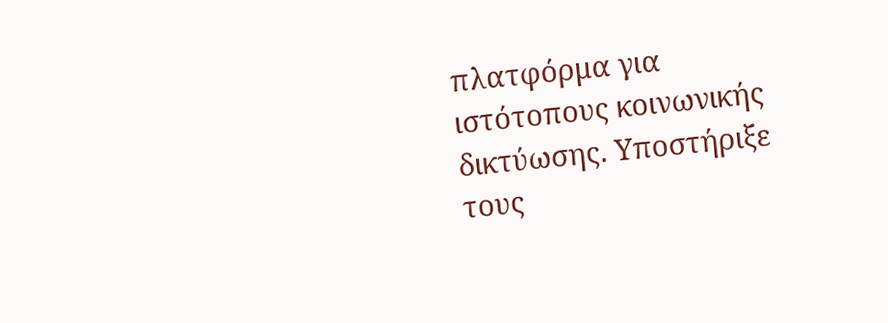πλατφόρμα για ιστότοπους κοινωνικής δικτύωσης. Υποστήριξε τους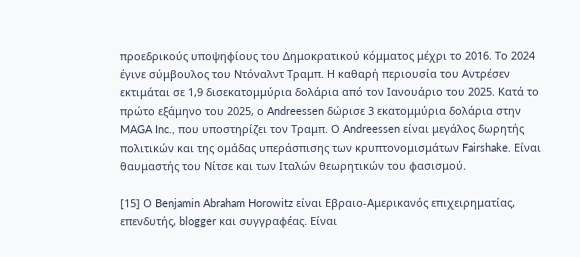προεδρικούς υποψηφίους του Δημοκρατικού κόμματος μέχρι το 2016. Το 2024 έγινε σύμβουλος του Ντόναλντ Τραμπ. Η καθαρή περιουσία του Αντρέσεν εκτιμάται σε 1,9 δισεκατομμύρια δολάρια από τον Ιανουάριο του 2025. Κατά το πρώτο εξάμηνο του 2025, ο Andreessen δώρισε 3 εκατομμύρια δολάρια στην MAGA Inc., που υποστηρίζει τον Τραμπ. Ο Andreessen είναι μεγάλος δωρητής πολιτικών και της ομάδας υπεράσπισης των κρυπτονομισμάτων Fairshake. Είναι θαυμαστής του Νίτσε και των Ιταλών θεωρητικών του φασισμού.

[15] Ο Benjamin Abraham Horowitz είναι Εβραιο-Αμερικανός επιχειρηματίας, επενδυτής, blogger και συγγραφέας. Είναι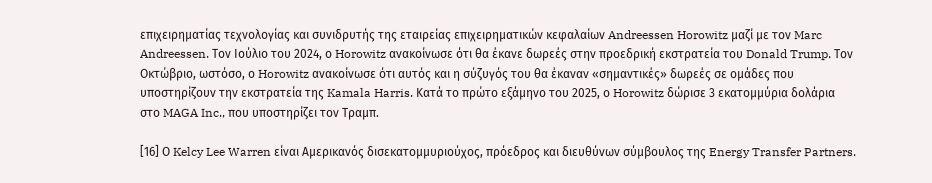επιχειρηματίας τεχνολογίας και συνιδρυτής της εταιρείας επιχειρηματικών κεφαλαίων Andreessen Horowitz μαζί με τον Marc Andreessen. Τον Ιούλιο του 2024, ο Horowitz ανακοίνωσε ότι θα έκανε δωρεές στην προεδρική εκστρατεία του Donald Trump. Τον Οκτώβριο, ωστόσο, ο Horowitz ανακοίνωσε ότι αυτός και η σύζυγός του θα έκαναν «σημαντικές» δωρεές σε ομάδες που υποστηρίζουν την εκστρατεία της Kamala Harris. Κατά το πρώτο εξάμηνο του 2025, ο Horowitz δώρισε 3 εκατομμύρια δολάρια στο MAGA Inc., που υποστηρίζει τον Τραμπ.

[16] Ο Kelcy Lee Warren είναι Αμερικανός δισεκατομμυριούχος, πρόεδρος και διευθύνων σύμβουλος της Energy Transfer Partners.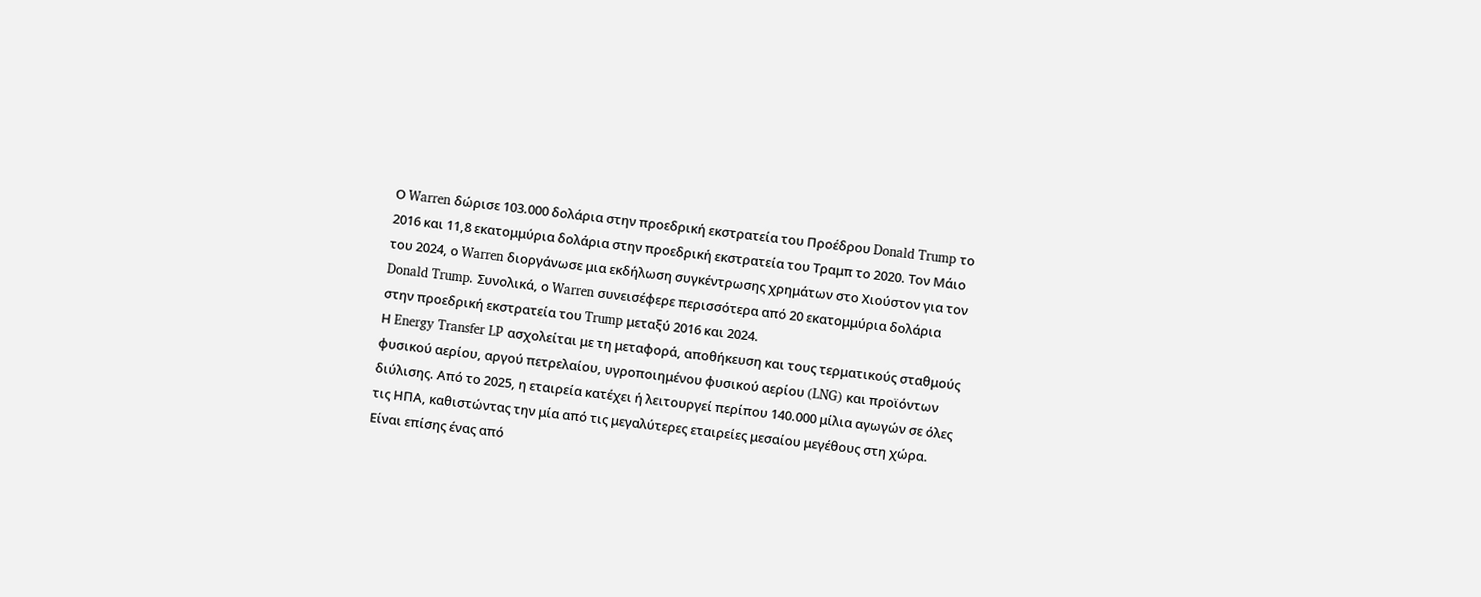Ο Warren δώρισε 103.000 δολάρια στην προεδρική εκστρατεία του Προέδρου Donald Trump το 2016 και 11,8 εκατομμύρια δολάρια στην προεδρική εκστρατεία του Τραμπ το 2020. Τον Μάιο του 2024, ο Warren διοργάνωσε μια εκδήλωση συγκέντρωσης χρημάτων στο Χιούστον για τον Donald Trump. Συνολικά, ο Warren συνεισέφερε περισσότερα από 20 εκατομμύρια δολάρια στην προεδρική εκστρατεία του Trump μεταξύ 2016 και 2024.
Η Energy Transfer LP ασχολείται με τη μεταφορά, αποθήκευση και τους τερματικούς σταθμούς φυσικού αερίου, αργού πετρελαίου, υγροποιημένου φυσικού αερίου (LNG) και προϊόντων διύλισης. Από το 2025, η εταιρεία κατέχει ή λειτουργεί περίπου 140.000 μίλια αγωγών σε όλες τις ΗΠΑ, καθιστώντας την μία από τις μεγαλύτερες εταιρείες μεσαίου μεγέθους στη χώρα. Είναι επίσης ένας από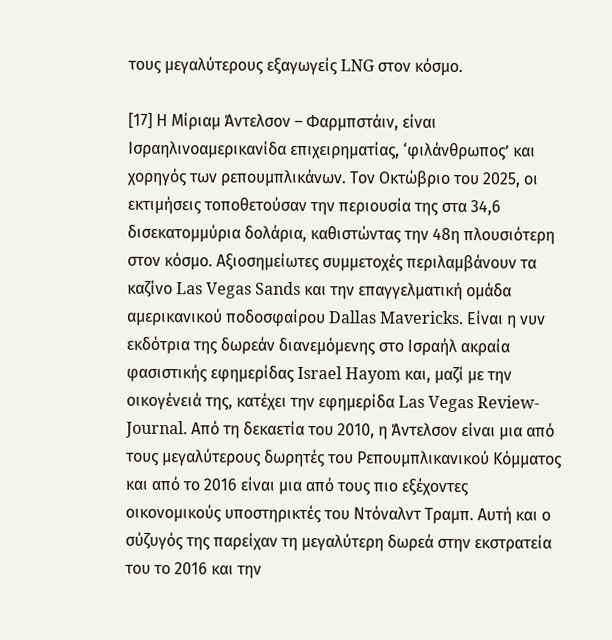τους μεγαλύτερους εξαγωγείς LNG στον κόσμο.

[17] Η Μίριαμ Άντελσον – Φαρμπστάιν, είναι Ισραηλινοαμερικανίδα επιχειρηματίας, ‘φιλάνθρωπος’ και χορηγός των ρεπουμπλικάνων. Τον Οκτώβριο του 2025, οι εκτιμήσεις τοποθετούσαν την περιουσία της στα 34,6 δισεκατομμύρια δολάρια, καθιστώντας την 48η πλουσιότερη στον κόσμο. Αξιοσημείωτες συμμετοχές περιλαμβάνουν τα καζίνο Las Vegas Sands και την επαγγελματική ομάδα αμερικανικού ποδοσφαίρου Dallas Mavericks. Είναι η νυν εκδότρια της δωρεάν διανεμόμενης στο Ισραήλ ακραία φασιστικής εφημερίδας Israel Hayom και, μαζί με την οικογένειά της, κατέχει την εφημερίδα Las Vegas Review-Journal. Από τη δεκαετία του 2010, η Άντελσον είναι μια από τους μεγαλύτερους δωρητές του Ρεπουμπλικανικού Κόμματος και από το 2016 είναι μια από τους πιο εξέχοντες οικονομικούς υποστηρικτές του Ντόναλντ Τραμπ. Αυτή και ο σύζυγός της παρείχαν τη μεγαλύτερη δωρεά στην εκστρατεία του το 2016 και την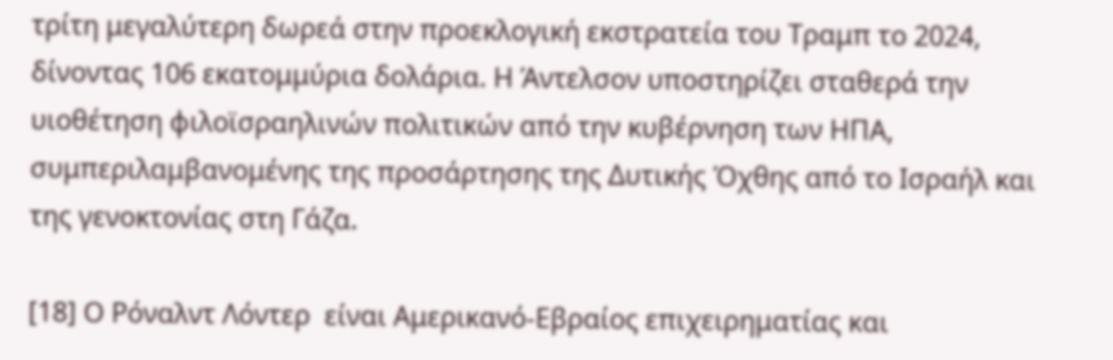τρίτη μεγαλύτερη δωρεά στην προεκλογική εκστρατεία του Τραμπ το 2024, δίνοντας 106 εκατομμύρια δολάρια. Η Άντελσον υποστηρίζει σταθερά την υιοθέτηση φιλοϊσραηλινών πολιτικών από την κυβέρνηση των ΗΠΑ, συμπεριλαμβανομένης της προσάρτησης της Δυτικής Όχθης από το Ισραήλ και της γενοκτονίας στη Γάζα.

[18] Ο Ρόναλντ Λόντερ  είναι Αμερικανό-Εβραίος επιχειρηματίας και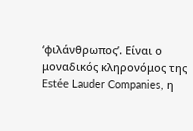‘φιλάνθρωπος’. Είναι ο μοναδικός κληρονόμος της Estée Lauder Companies, η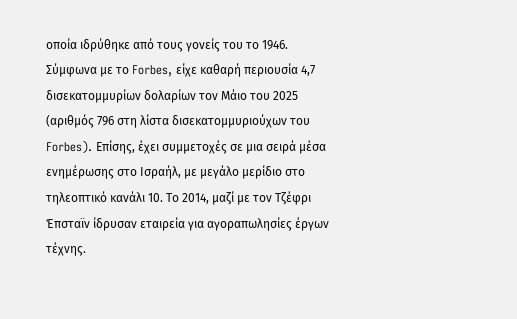οποία ιδρύθηκε από τους γονείς του το 1946. Σύμφωνα με το Forbes, είχε καθαρή περιουσία 4,7 δισεκατομμυρίων δολαρίων τον Μάιο του 2025 (αριθμός 796 στη λίστα δισεκατομμυριούχων του Forbes). Επίσης, έχει συμμετοχές σε μια σειρά μέσα ενημέρωσης στο Ισραήλ, με μεγάλο μερίδιο στο τηλεοπτικό κανάλι 10. Το 2014, μαζί με τον Τζέφρι Έπσταϊν ίδρυσαν εταιρεία για αγοραπωλησίες έργων τέχνης.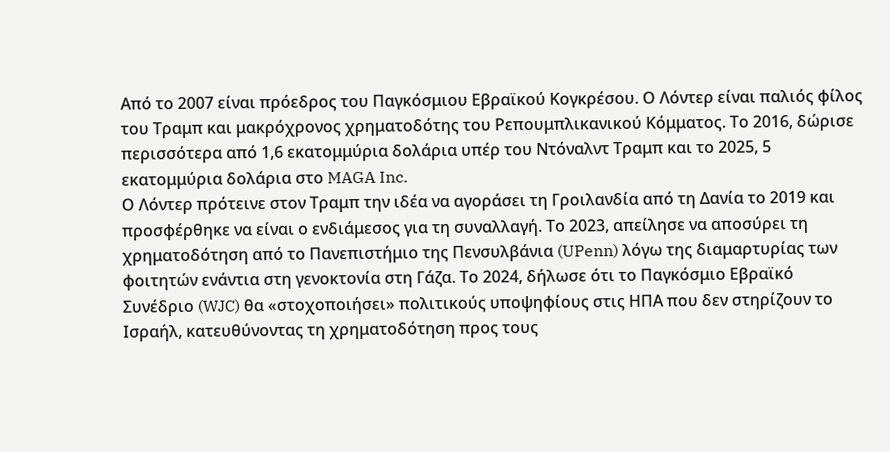Από το 2007 είναι πρόεδρος του Παγκόσμιου Εβραϊκού Κογκρέσου. Ο Λόντερ είναι παλιός φίλος του Τραμπ και μακρόχρονος χρηματοδότης του Ρεπουμπλικανικού Κόμματος. Το 2016, δώρισε περισσότερα από 1,6 εκατομμύρια δολάρια υπέρ του Ντόναλντ Τραμπ και το 2025, 5 εκατομμύρια δολάρια στο MAGA Inc.
Ο Λόντερ πρότεινε στον Τραμπ την ιδέα να αγοράσει τη Γροιλανδία από τη Δανία το 2019 και προσφέρθηκε να είναι ο ενδιάμεσος για τη συναλλαγή. Το 2023, απείλησε να αποσύρει τη χρηματοδότηση από το Πανεπιστήμιο της Πενσυλβάνια (UPenn) λόγω της διαμαρτυρίας των φοιτητών ενάντια στη γενοκτονία στη Γάζα. Το 2024, δήλωσε ότι το Παγκόσμιο Εβραϊκό Συνέδριο (WJC) θα «στοχοποιήσει» πολιτικούς υποψηφίους στις ΗΠΑ που δεν στηρίζουν το Ισραήλ, κατευθύνοντας τη χρηματοδότηση προς τους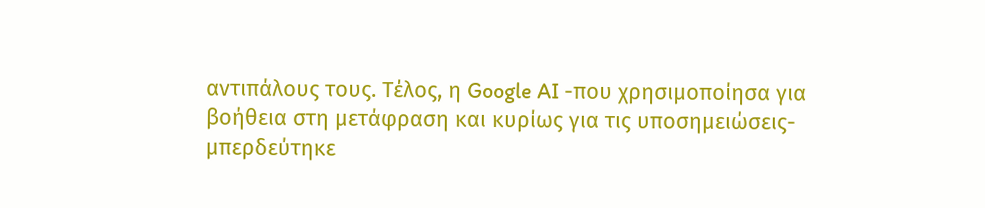αντιπάλους τους. Τέλος, η Google AI -που χρησιμοποίησα για βοήθεια στη μετάφραση και κυρίως για τις υποσημειώσεις- μπερδεύτηκε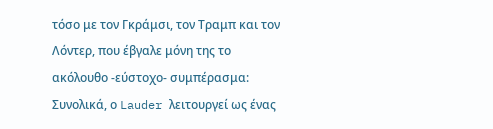τόσο με τον Γκράμσι, τον Τραμπ και τον Λόντερ, που έβγαλε μόνη της το ακόλουθο -εύστοχο- συμπέρασμα: Συνολικά, ο Lauder λειτουργεί ως ένας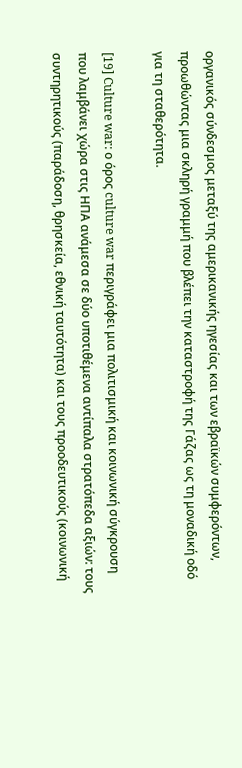οργανικός σύνδεσμος μεταξύ της αμερικανικής ηγεσίας και των εβραϊκών συμφερόντων, προωθώντας μια σκληρή γραμμή που βλέπει την καταστροφή της Γάζας ως τη μοναδική οδό για τη σταθερότητα.

[19] Culture war: ο όρος culture war περιγράφει μια πολιτισμική και κοινωνική σύγκρουση που λαμβάνει χώρα στις ΗΠΑ ανάμεσα σε δύο υποτιθέμενα αντίπαλα στρατόπεδα αξιών: τους συντηρητικούς (παράδοση, θρησκεία, εθνική ταυτότητα) και τους προοδευτικούς (κοινωνική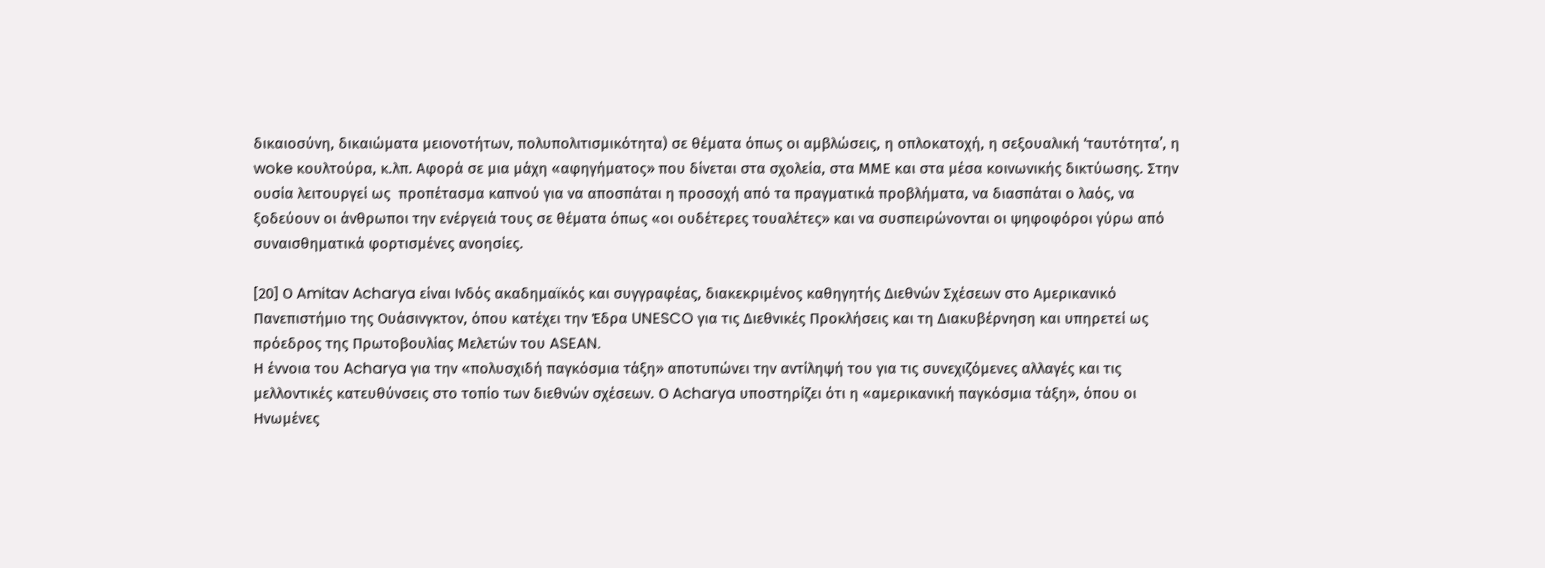δικαιοσύνη, δικαιώματα μειονοτήτων, πολυπολιτισμικότητα) σε θέματα όπως οι αμβλώσεις, η οπλοκατοχή, η σεξουαλική ‘ταυτότητα’, η woke κουλτούρα, κ.λπ. Αφορά σε μια μάχη «αφηγήματος» που δίνεται στα σχολεία, στα ΜΜΕ και στα μέσα κοινωνικής δικτύωσης. Στην ουσία λειτουργεί ως  προπέτασμα καπνού για να αποσπάται η προσοχή από τα πραγματικά προβλήματα, να διασπάται ο λαός, να ξοδεύουν οι άνθρωποι την ενέργειά τους σε θέματα όπως «οι ουδέτερες τουαλέτες» και να συσπειρώνονται οι ψηφοφόροι γύρω από συναισθηματικά φορτισμένες ανοησίες.

[20] Ο Amitav Acharya είναι Ινδός ακαδημαϊκός και συγγραφέας, διακεκριμένος καθηγητής Διεθνών Σχέσεων στο Αμερικανικό Πανεπιστήμιο της Ουάσινγκτον, όπου κατέχει την Έδρα UNESCO για τις Διεθνικές Προκλήσεις και τη Διακυβέρνηση και υπηρετεί ως πρόεδρος της Πρωτοβουλίας Μελετών του ASEAN.
Η έννοια του Acharya για την «πολυσχιδή παγκόσμια τάξη» αποτυπώνει την αντίληψή του για τις συνεχιζόμενες αλλαγές και τις μελλοντικές κατευθύνσεις στο τοπίο των διεθνών σχέσεων. Ο Acharya υποστηρίζει ότι η «αμερικανική παγκόσμια τάξη», όπου οι Ηνωμένες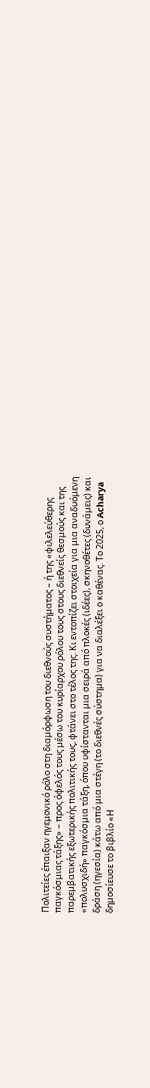Πολιτείες έπαιξαν ηγεμονικό ρόλο στη διαμόρφωση του διεθνούς συστήματος – ή της «φιλελεύθερης παγκόσμιας τάξης» – προς όφελός τους μέσω του κυρίαρχου ρόλου τους στους διεθνείς θεσμούς και της παρεμβατικής εξωτερικής πολιτικής τους, φτάνει στο τέλος της. Κι εντοπίζει στοιχεία για μια αναδυόμενη «πολυσχιδή» παγκόσμια τάξη, όπου υφίστανται μια σειρά από πλοκές (ιδέες), σκηνοθέτες (δυνάμεις) και δράση (ηγεσία) κάτω από μια στέγη (το διεθνές σύστημα) για να διαλέξει ο καθένας. Το 2025, ο Acharya δημοσίευσε το βιβλίο «Η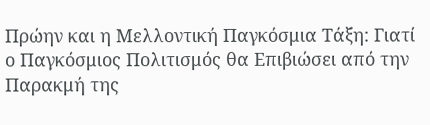Πρώην και η Μελλοντική Παγκόσμια Τάξη: Γιατί ο Παγκόσμιος Πολιτισμός θα Επιβιώσει από την Παρακμή της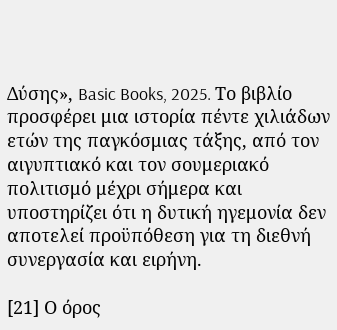Δύσης», Basic Books, 2025. Το βιβλίο προσφέρει μια ιστορία πέντε χιλιάδων ετών της παγκόσμιας τάξης, από τον αιγυπτιακό και τον σουμεριακό πολιτισμό μέχρι σήμερα και υποστηρίζει ότι η δυτική ηγεμονία δεν αποτελεί προϋπόθεση για τη διεθνή συνεργασία και ειρήνη.

[21] Ο όρος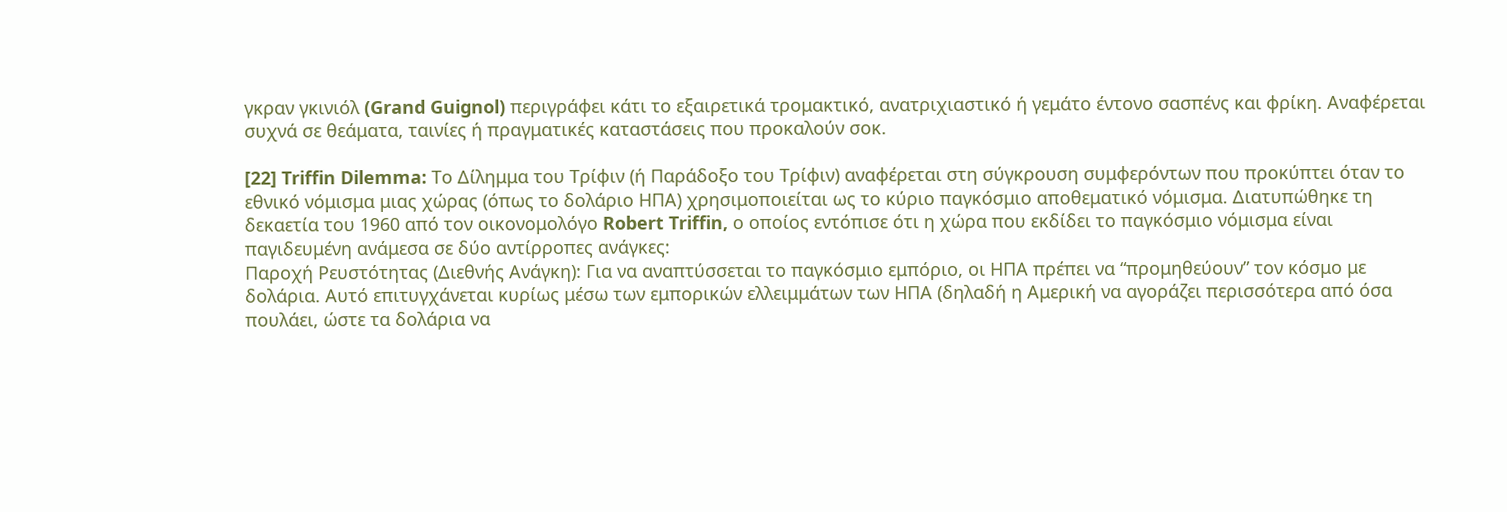γκραν γκινιόλ (Grand Guignol) περιγράφει κάτι το εξαιρετικά τρομακτικό, ανατριχιαστικό ή γεμάτο έντονο σασπένς και φρίκη. Αναφέρεται συχνά σε θεάματα, ταινίες ή πραγματικές καταστάσεις που προκαλούν σοκ.

[22] Triffin Dilemma: Το Δίλημμα του Τρίφιν (ή Παράδοξο του Τρίφιν) αναφέρεται στη σύγκρουση συμφερόντων που προκύπτει όταν το εθνικό νόμισμα μιας χώρας (όπως το δολάριο ΗΠΑ) χρησιμοποιείται ως το κύριο παγκόσμιο αποθεματικό νόμισμα. Διατυπώθηκε τη δεκαετία του 1960 από τον οικονομολόγο Robert Triffin, ο οποίος εντόπισε ότι η χώρα που εκδίδει το παγκόσμιο νόμισμα είναι παγιδευμένη ανάμεσα σε δύο αντίρροπες ανάγκες:
Παροχή Ρευστότητας (Διεθνής Ανάγκη): Για να αναπτύσσεται το παγκόσμιο εμπόριο, οι ΗΠΑ πρέπει να “προμηθεύουν” τον κόσμο με δολάρια. Αυτό επιτυγχάνεται κυρίως μέσω των εμπορικών ελλειμμάτων των ΗΠΑ (δηλαδή η Αμερική να αγοράζει περισσότερα από όσα πουλάει, ώστε τα δολάρια να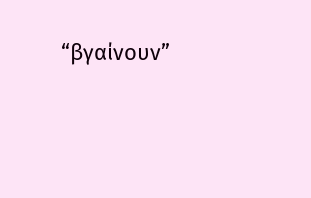“βγαίνουν”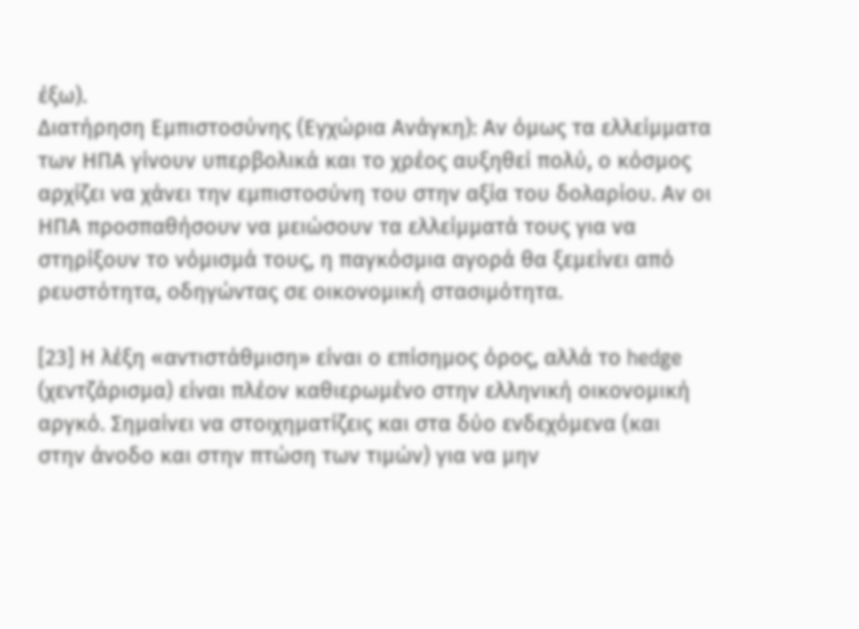έξω).
Διατήρηση Εμπιστοσύνης (Εγχώρια Ανάγκη): Αν όμως τα ελλείμματα των ΗΠΑ γίνουν υπερβολικά και το χρέος αυξηθεί πολύ, ο κόσμος αρχίζει να χάνει την εμπιστοσύνη του στην αξία του δολαρίου. Αν οι ΗΠΑ προσπαθήσουν να μειώσουν τα ελλείμματά τους για να στηρίξουν το νόμισμά τους, η παγκόσμια αγορά θα ξεμείνει από ρευστότητα, οδηγώντας σε οικονομική στασιμότητα.

[23] Η λέξη «αντιστάθμιση» είναι ο επίσημος όρος, αλλά το hedge (χεντζάρισμα) είναι πλέον καθιερωμένο στην ελληνική οικονομική αργκό. Σημαίνει να στοιχηματίζεις και στα δύο ενδεχόμενα (και στην άνοδο και στην πτώση των τιμών) για να μην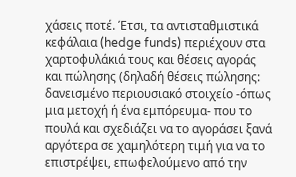χάσεις ποτέ. Έτσι, τα αντισταθμιστικά κεφάλαια (hedge funds) περιέχουν στα χαρτοφυλάκιά τους και θέσεις αγοράς και πώλησης (δηλαδή θέσεις πώλησης: δανεισμένο περιουσιακό στοιχείο -όπως μια μετοχή ή ένα εμπόρευμα- που το πουλά και σχεδιάζει να το αγοράσει ξανά αργότερα σε χαμηλότερη τιμή για να το επιστρέψει, επωφελούμενο από την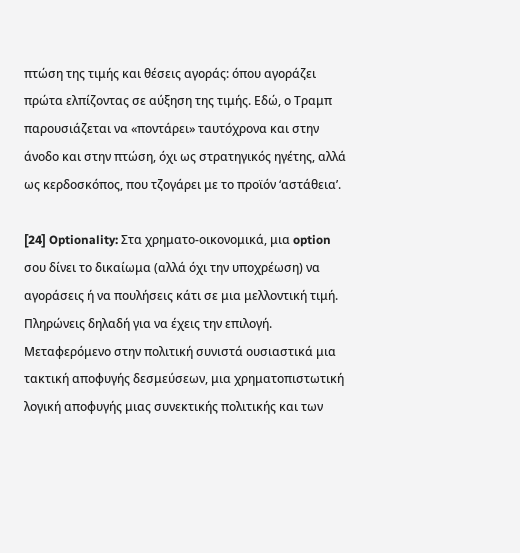πτώση της τιμής και θέσεις αγοράς: όπου αγοράζει πρώτα ελπίζοντας σε αύξηση της τιμής. Εδώ, ο Τραμπ παρουσιάζεται να «ποντάρει» ταυτόχρονα και στην άνοδο και στην πτώση, όχι ως στρατηγικός ηγέτης, αλλά ως κερδοσκόπος, που τζογάρει με το προϊόν ‘αστάθεια’.

[24] Optionality: Στα χρηματο-οικονομικά, μια option σου δίνει το δικαίωμα (αλλά όχι την υποχρέωση) να αγοράσεις ή να πουλήσεις κάτι σε μια μελλοντική τιμή. Πληρώνεις δηλαδή για να έχεις την επιλογή. Μεταφερόμενο στην πολιτική συνιστά ουσιαστικά μια τακτική αποφυγής δεσμεύσεων, μια χρηματοπιστωτική λογική αποφυγής μιας συνεκτικής πολιτικής και των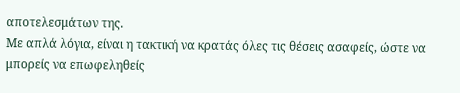αποτελεσμάτων της.
Με απλά λόγια, είναι η τακτική να κρατάς όλες τις θέσεις ασαφείς, ώστε να μπορείς να επωφεληθείς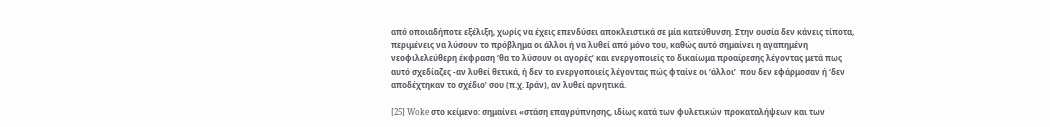από οποιαδήποτε εξέλιξη, χωρίς να έχεις επενδύσει αποκλειστικά σε μία κατεύθυνση. Στην ουσία δεν κάνεις τίποτα, περιμένεις να λύσουν το πρόβλημα οι άλλοι ή να λυθεί από μόνο του, καθώς αυτό σημαίνει η αγαπημένη νεοφιλελεύθερη έκφραση ‘θα το λύσουν οι αγορές’ και ενεργοποιείς το δικαίωμα προαίρεσης λέγοντας μετά πως αυτό σχεδίαζες -αν λυθεί θετικά, ή δεν το ενεργοποιείς λέγοντας πώς φταίνε οι ‘άλλοι’  που δεν εφάρμοσαν ή ‘δεν αποδέχτηκαν το σχέδιο’ σου (π.χ. Ιράν), αν λυθεί αρνητικά.

[25] Woke στο κείμενο: σημαίνει «στάση επαγρύπνησης, ιδίως κατά των φυλετικών προκαταλήψεων και των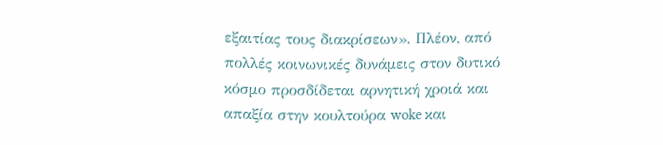εξαιτίας τους διακρίσεων». Πλέον, από πολλές κοινωνικές δυνάμεις στον δυτικό κόσμο προσδίδεται αρνητική χροιά και απαξία στην κουλτούρα woke και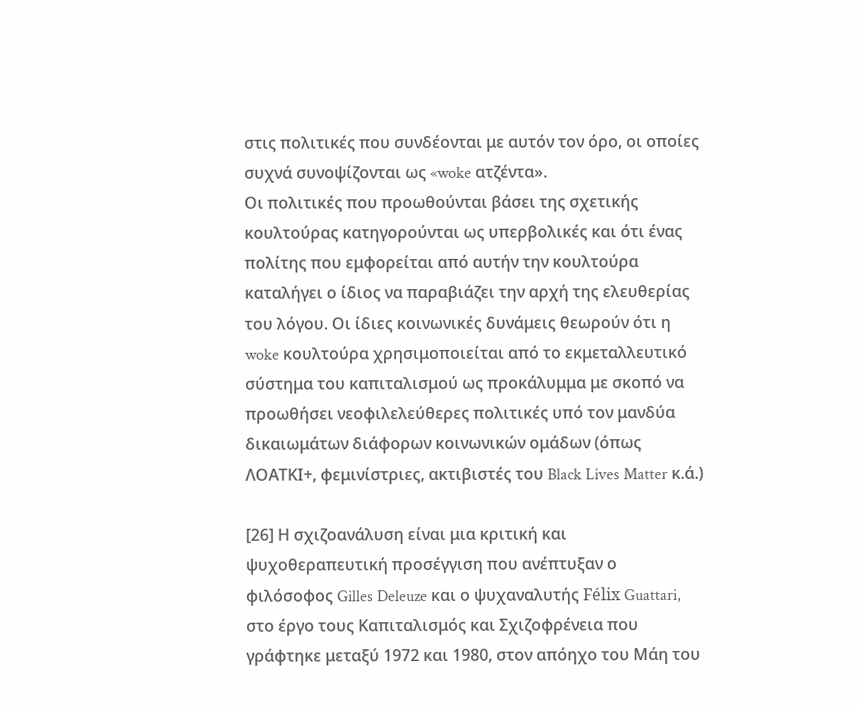στις πολιτικές που συνδέονται με αυτόν τον όρο, οι οποίες συχνά συνοψίζονται ως «woke ατζέντα».
Οι πολιτικές που προωθούνται βάσει της σχετικής κουλτούρας κατηγορούνται ως υπερβολικές και ότι ένας πολίτης που εμφορείται από αυτήν την κουλτούρα καταλήγει ο ίδιος να παραβιάζει την αρχή της ελευθερίας του λόγου. Οι ίδιες κοινωνικές δυνάμεις θεωρούν ότι η woke κουλτούρα χρησιμοποιείται από το εκμεταλλευτικό σύστημα του καπιταλισμού ως προκάλυμμα με σκοπό να προωθήσει νεοφιλελεύθερες πολιτικές υπό τον μανδύα δικαιωμάτων διάφορων κοινωνικών ομάδων (όπως ΛΟΑΤΚΙ+, φεμινίστριες, ακτιβιστές του Black Lives Matter κ.ά.)

[26] Η σχιζοανάλυση είναι μια κριτική και ψυχοθεραπευτική προσέγγιση που ανέπτυξαν ο φιλόσοφος Gilles Deleuze και ο ψυχαναλυτής Félix Guattari, στο έργο τους Καπιταλισμός και Σχιζοφρένεια που γράφτηκε μεταξύ 1972 και 1980, στον απόηχο του Μάη του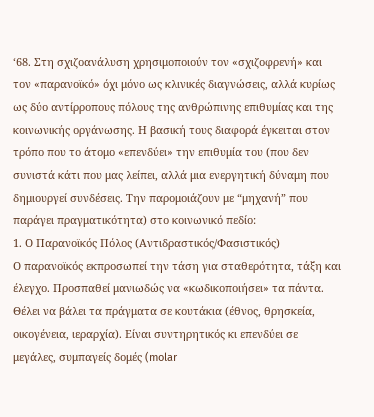‘68. Στη σχιζοανάλυση χρησιμοποιούν τον «σχιζοφρενή» και τον «παρανοϊκό» όχι μόνο ως κλινικές διαγνώσεις, αλλά κυρίως ως δύο αντίρροπους πόλους της ανθρώπινης επιθυμίας και της κοινωνικής οργάνωσης. Η βασική τους διαφορά έγκειται στον τρόπο που το άτομο «επενδύει» την επιθυμία του (που δεν συνιστά κάτι που μας λείπει, αλλά μια ενεργητική δύναμη που δημιουργεί συνδέσεις. Την παρομοιάζουν με “μηχανή” που παράγει πραγματικότητα) στο κοινωνικό πεδίο:
1. Ο Παρανοϊκός Πόλος (Αντιδραστικός/Φασιστικός)
Ο παρανοϊκός εκπροσωπεί την τάση για σταθερότητα, τάξη και έλεγχο. Προσπαθεί μανιωδώς να «κωδικοποιήσει» τα πάντα. Θέλει να βάλει τα πράγματα σε κουτάκια (έθνος, θρησκεία, οικογένεια, ιεραρχία). Είναι συντηρητικός κι επενδύει σε μεγάλες, συμπαγείς δομές (molar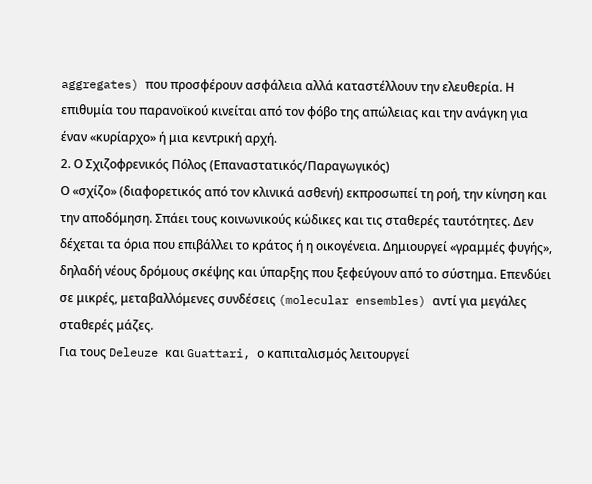aggregates) που προσφέρουν ασφάλεια αλλά καταστέλλουν την ελευθερία. Η επιθυμία του παρανοϊκού κινείται από τον φόβο της απώλειας και την ανάγκη για έναν «κυρίαρχο» ή μια κεντρική αρχή.
2. Ο Σχιζοφρενικός Πόλος (Επαναστατικός/Παραγωγικός)
Ο «σχίζο» (διαφορετικός από τον κλινικά ασθενή) εκπροσωπεί τη ροή, την κίνηση και την αποδόμηση. Σπάει τους κοινωνικούς κώδικες και τις σταθερές ταυτότητες. Δεν δέχεται τα όρια που επιβάλλει το κράτος ή η οικογένεια. Δημιουργεί «γραμμές φυγής», δηλαδή νέους δρόμους σκέψης και ύπαρξης που ξεφεύγουν από το σύστημα. Επενδύει σε μικρές, μεταβαλλόμενες συνδέσεις (molecular ensembles) αντί για μεγάλες σταθερές μάζες.
Για τους Deleuze και Guattari, ο καπιταλισμός λειτουργεί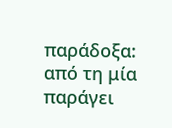παράδοξα: από τη μία παράγει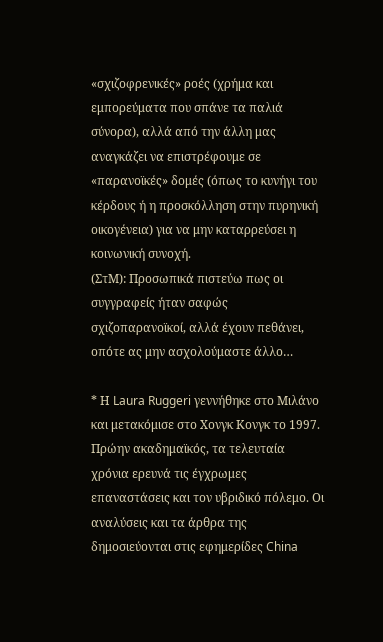«σχιζοφρενικές» ροές (χρήμα και εμπορεύματα που σπάνε τα παλιά σύνορα), αλλά από την άλλη μας αναγκάζει να επιστρέφουμε σε «παρανοϊκές» δομές (όπως το κυνήγι του κέρδους ή η προσκόλληση στην πυρηνική οικογένεια) για να μην καταρρεύσει η κοινωνική συνοχή.
(ΣτΜ): Προσωπικά πιστεύω πως οι συγγραφείς ήταν σαφώς σχιζοπαρανοϊκοί, αλλά έχουν πεθάνει, οπότε ας μην ασχολούμαστε άλλο…

* Η Laura Ruggeri γεννήθηκε στο Μιλάνο και μετακόμισε στο Χονγκ Κονγκ το 1997. Πρώην ακαδημαϊκός, τα τελευταία χρόνια ερευνά τις έγχρωμες επαναστάσεις και τον υβριδικό πόλεμο. Οι αναλύσεις και τα άρθρα της δημοσιεύονται στις εφημερίδες China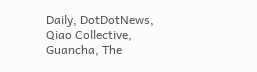Daily, DotDotNews, Qiao Collective, Guancha, The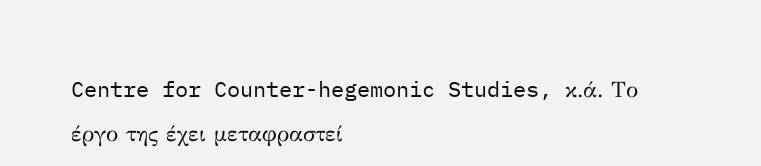Centre for Counter-hegemonic Studies, κ.ά. Το έργο της έχει μεταφραστεί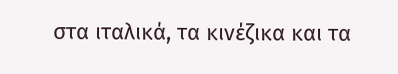στα ιταλικά, τα κινέζικα και τα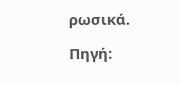ρωσικά.

Πηγή: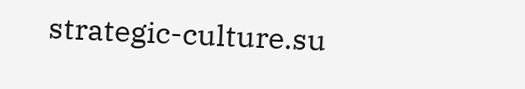strategic-culture.su